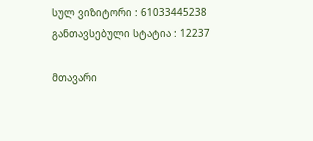სულ ვიზიტორი : 61033445238
განთავსებული სტატია : 12237

მთავარი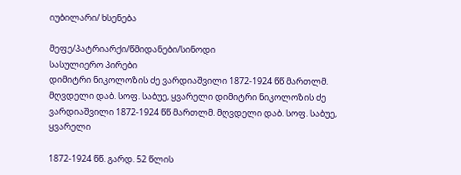იუბილარი/ ხსენება

მეფე/პატრიარქი/წმიდანები/სინოდი
სასულიერო პირები
დიმიტრი ნიკოლოზის ძე ვარდიაშვილი 1872-1924 წწ მართლმ. მღვდელი დაბ. სოფ. საბუე, ყვარელი დიმიტრი ნიკოლოზის ძე ვარდიაშვილი 1872-1924 წწ მართლმ. მღვდელი დაბ. სოფ. საბუე, ყვარელი

1872-1924 წწ. გარდ. 52 წლის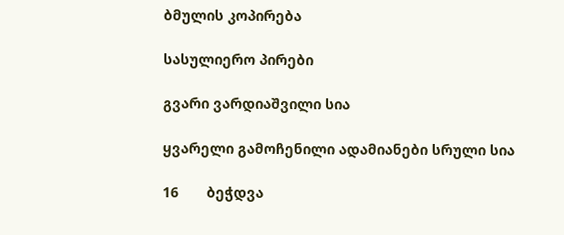ბმულის კოპირება

სასულიერო პირები

გვარი ვარდიაშვილი სია

ყვარელი გამოჩენილი ადამიანები სრული სია

16       ბეჭდვა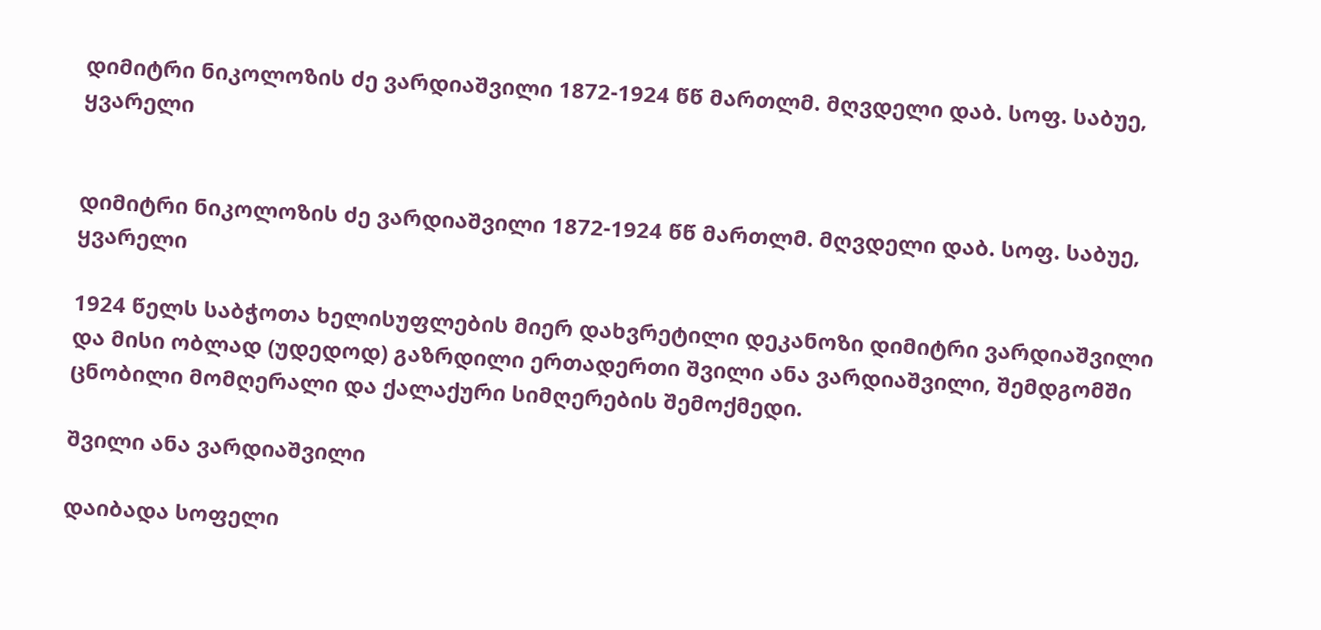დიმიტრი ნიკოლოზის ძე ვარდიაშვილი 1872-1924 წწ მართლმ. მღვდელი დაბ. სოფ. საბუე, ყვარელი


დიმიტრი ნიკოლოზის ძე ვარდიაშვილი 1872-1924 წწ მართლმ. მღვდელი დაბ. სოფ. საბუე, ყვარელი

1924 წელს საბჭოთა ხელისუფლების მიერ დახვრეტილი დეკანოზი დიმიტრი ვარდიაშვილი და მისი ობლად (უდედოდ) გაზრდილი ერთადერთი შვილი ანა ვარდიაშვილი, შემდგომში ცნობილი მომღერალი და ქალაქური სიმღერების შემოქმედი.

შვილი ანა ვარდიაშვილი

დაიბადა სოფელი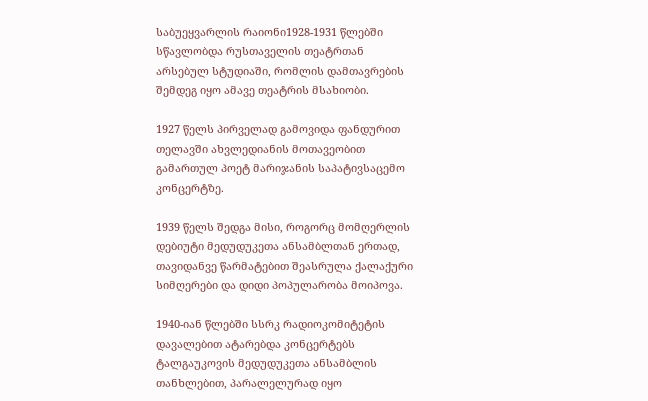საბუეყვარლის რაიონი1928-1931 წლებში სწავლობდა რუსთაველის თეატრთან არსებულ სტუდიაში, რომლის დამთავრების შემდეგ იყო ამავე თეატრის მსახიობი.

1927 წელს პირველად გამოვიდა ფანდურით თელავში ახვლედიანის მოთავეობით გამართულ პოეტ მარიჯანის საპატივსაცემო კონცერტზე.

1939 წელს შედგა მისი, როგორც მომღერლის დებიუტი მედუდუკეთა ანსამბლთან ერთად, თავიდანვე წარმატებით შეასრულა ქალაქური სიმღერები და დიდი პოპულარობა მოიპოვა.

1940-იან წლებში სსრკ რადიოკომიტეტის დავალებით ატარებდა კონცერტებს ტალგაუკოვის მედუდუკეთა ანსამბლის თანხლებით, პარალელურად იყო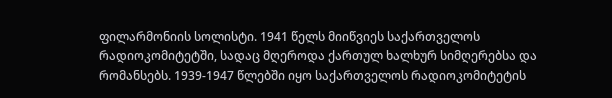ფილარმონიის სოლისტი. 1941 წელს მიიწვიეს საქართველოს რადიოკომიტეტში, სადაც მღეროდა ქართულ ხალხურ სიმღერებსა და რომანსებს. 1939-1947 წლებში იყო საქართველოს რადიოკომიტეტის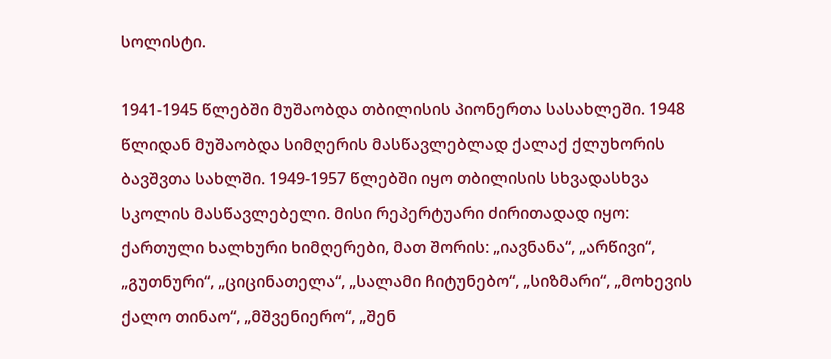სოლისტი.

1941-1945 წლებში მუშაობდა თბილისის პიონერთა სასახლეში. 1948 წლიდან მუშაობდა სიმღერის მასწავლებლად ქალაქ ქლუხორის ბავშვთა სახლში. 1949-1957 წლებში იყო თბილისის სხვადასხვა სკოლის მასწავლებელი. მისი რეპერტუარი ძირითადად იყო: ქართული ხალხური ხიმღერები, მათ შორის: „იავნანა“, „არწივი“, „გუთნური“, „ციცინათელა“, „სალამი ჩიტუნებო“, „სიზმარი“, „მოხევის ქალო თინაო“, „მშვენიერო“, „შენ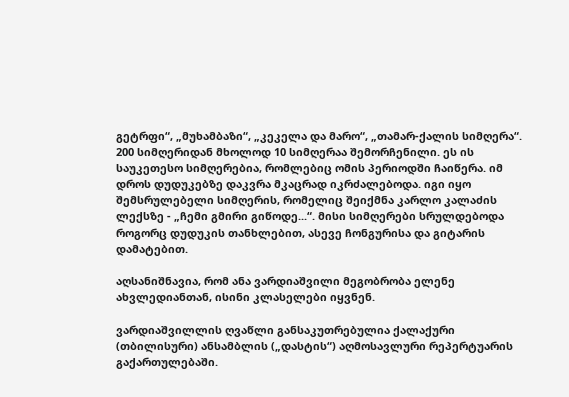გეტრფი“, „მუხამბაზი“, „კეკელა და მარო“, „თამარ-ქალის სიმღერა“. 200 სიმღერიდან მხოლოდ 10 სიმღერაა შემორჩენილი. ეს ის საუკეთესო სიმღერებია, რომლებიც ომის პერიოდში ჩაიწერა. იმ დროს დუდუკებზე დაკვრა მკაცრად იკრძალებოდა. იგი იყო შემსრულებელი სიმღერის, რომელიც შეიქმნა კარლო კალაძის ლექსზე - „ჩემი გმირი გიწოდე...“. მისი სიმღერები სრულდებოდა როგორც დუდუკის თანხლებით, ასევე ჩონგურისა და გიტარის დამატებით.

აღსანიშნავია, რომ ანა ვარდიაშვილი მეგობრობა ელენე ახვლედიანთან, ისინი კლასელები იყვნენ.

ვარდიაშვილლის ღვაწლი განსაკუთრებულია ქალაქური (თბილისური) ანსამბლის („დასტის“) აღმოსავლური რეპერტუარის გაქართულებაში.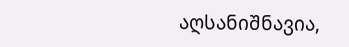აღსანიშნავია,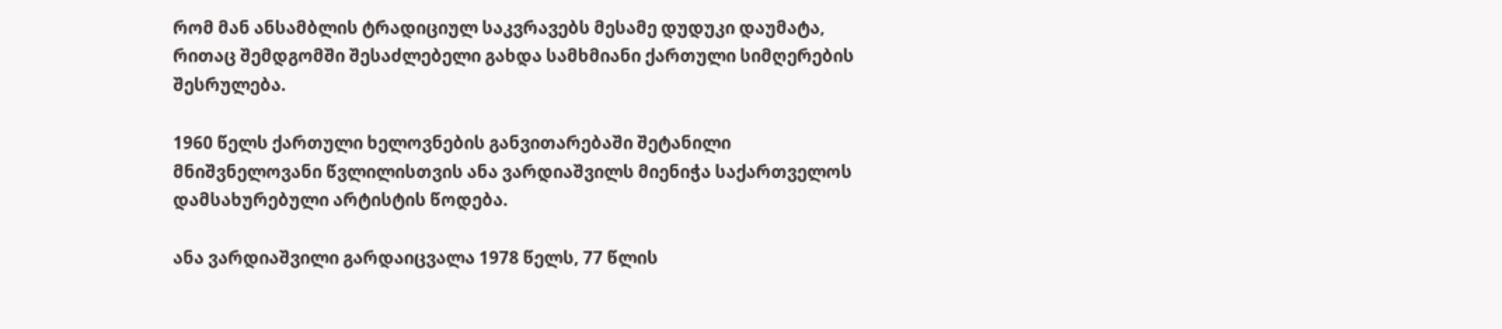რომ მან ანსამბლის ტრადიციულ საკვრავებს მესამე დუდუკი დაუმატა, რითაც შემდგომში შესაძლებელი გახდა სამხმიანი ქართული სიმღერების შესრულება.

1960 წელს ქართული ხელოვნების განვითარებაში შეტანილი მნიშვნელოვანი წვლილისთვის ანა ვარდიაშვილს მიენიჭა საქართველოს დამსახურებული არტისტის წოდება.

ანა ვარდიაშვილი გარდაიცვალა 1978 წელს, 77 წლის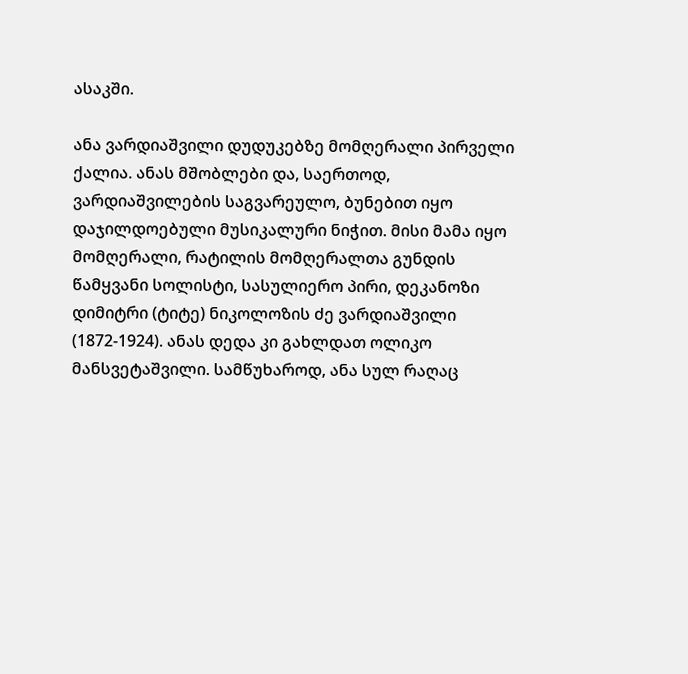ასაკში.

ანა ვარდიაშვილი დუდუკებზე მომღერალი პირველი ქალია. ანას მშობლები და, საერთოდ, ვარდიაშვილების საგვარეულო, ბუნებით იყო დაჯილდოებული მუსიკალური ნიჭით. მისი მამა იყო მომღერალი, რატილის მომღერალთა გუნდის წამყვანი სოლისტი, სასულიერო პირი, დეკანოზი დიმიტრი (ტიტე) ნიკოლოზის ძე ვარდიაშვილი (1872-1924). ანას დედა კი გახლდათ ოლიკო მანსვეტაშვილი. სამწუხაროდ, ანა სულ რაღაც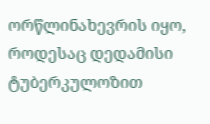ორწლინახევრის იყო, როდესაც დედამისი ტუბერკულოზით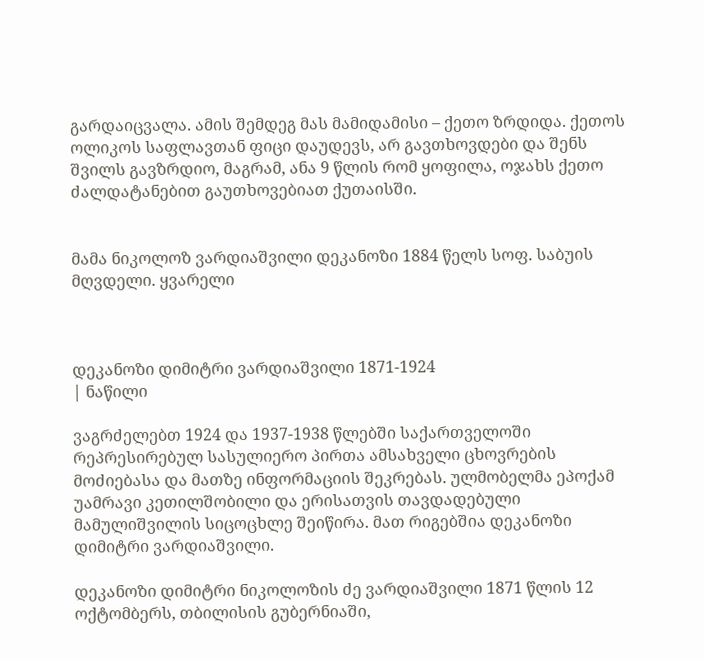გარდაიცვალა. ამის შემდეგ მას მამიდამისი – ქეთო ზრდიდა. ქეთოს ოლიკოს საფლავთან ფიცი დაუდევს, არ გავთხოვდები და შენს შვილს გავზრდიო, მაგრამ, ანა 9 წლის რომ ყოფილა, ოჯახს ქეთო ძალდატანებით გაუთხოვებიათ ქუთაისში.


მამა ნიკოლოზ ვარდიაშვილი დეკანოზი 1884 წელს სოფ. საბუის მღვდელი. ყვარელი



დეკანოზი დიმიტრი ვარდიაშვილი 1871-1924
| ნაწილი

ვაგრძელებთ 1924 და 1937-1938 წლებში საქართველოში რეპრესირებულ სასულიერო პირთა ამსახველი ცხოვრების მოძიებასა და მათზე ინფორმაციის შეკრებას. ულმობელმა ეპოქამ უამრავი კეთილშობილი და ერისათვის თავდადებული მამულიშვილის სიცოცხლე შეიწირა. მათ რიგებშია დეკანოზი დიმიტრი ვარდიაშვილი.

დეკანოზი დიმიტრი ნიკოლოზის ძე ვარდიაშვილი 1871 წლის 12 ოქტომბერს, თბილისის გუბერნიაში,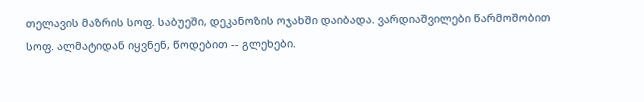თელავის მაზრის სოფ. საბუეში, დეკანოზის ოჯახში დაიბადა. ვარდიაშვილები წარმოშობით სოფ. ალმატიდან იყვნენ, წოდებით -- გლეხები.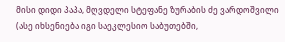მისი დიდი პაპა, მღვდელი სტეფანე ზურაბის ძე ვარდოშვილი (ასე იხსენიება იგი საეკლესიო საბუთებში,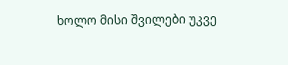ხოლო მისი შვილები უკვე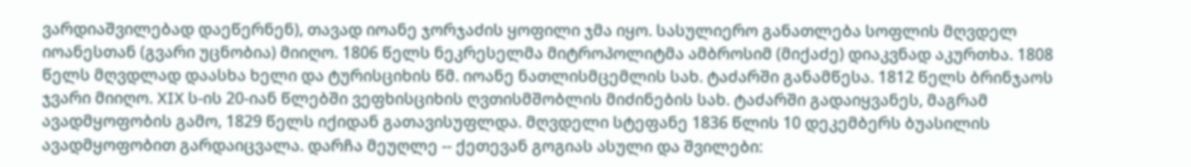ვარდიაშვილებად დაეწერნენ), თავად იოანე ჯორჯაძის ყოფილი ჯმა იყო. სასულიერო განათლება სოფლის მღვდელ იოანესთან (გვარი უცნობია) მიიღო. 1806 წელს ნეკრესელმა მიტროპოლიტმა ამბროსიმ (მიქაძე) დიაკვნად აკურთხა. 1808 წელს მღვდლად დაასხა ხელი და ტურისციხის წმ. იოანე ნათლისმცემლის სახ. ტაძარში განამწესა. 1812 წელს ბრინჯაოს ჯვარი მიიღო. XIX ს-ის 20-იან წლებში ვეფხისციხის ღვთისმშობლის მიძინების სახ. ტაძარში გადაიყვანეს, მაგრამ ავადმყოფობის გამო, 1829 წელს იქიდან გათავისუფლდა. მღვდელი სტეფანე 1836 წლის 10 დეკემბერს ბუასილის ავადმყოფობით გარდაიცვალა. დარჩა მეუღლე -- ქეთევან გოგიას ასული და შვილები: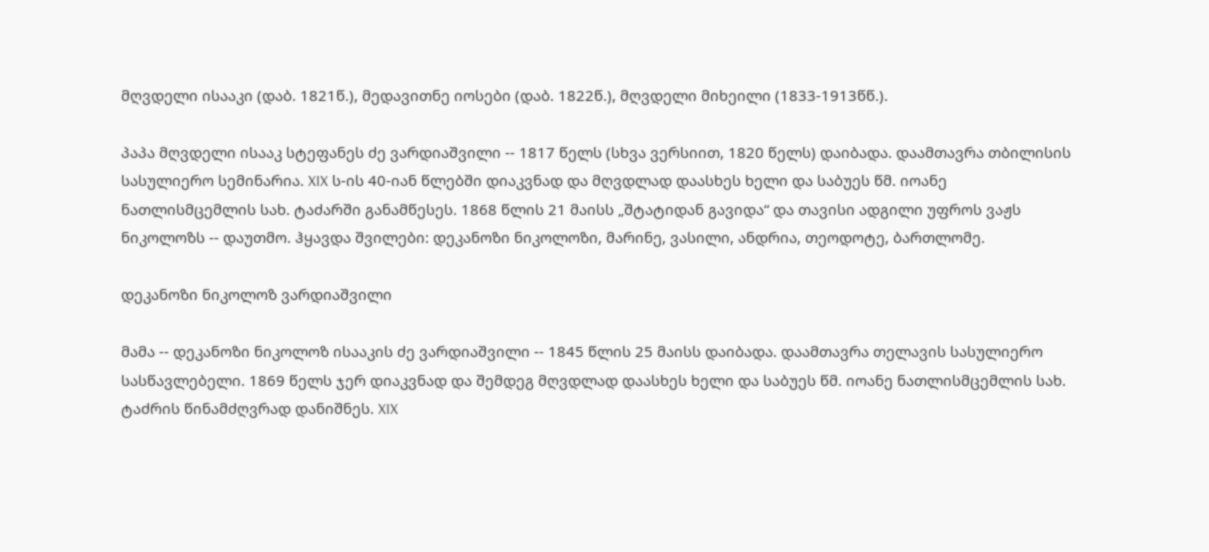მღვდელი ისააკი (დაბ. 1821წ.), მედავითნე იოსები (დაბ. 1822წ.), მღვდელი მიხეილი (1833-1913წწ.).

პაპა მღვდელი ისააკ სტეფანეს ძე ვარდიაშვილი -- 1817 წელს (სხვა ვერსიით, 1820 წელს) დაიბადა. დაამთავრა თბილისის სასულიერო სემინარია. XIX ს-ის 40-იან წლებში დიაკვნად და მღვდლად დაასხეს ხელი და საბუეს წმ. იოანე ნათლისმცემლის სახ. ტაძარში განამწესეს. 1868 წლის 21 მაისს „შტატიდან გავიდა“ და თავისი ადგილი უფროს ვაჟს  ნიკოლოზს -- დაუთმო. ჰყავდა შვილები: დეკანოზი ნიკოლოზი, მარინე, ვასილი, ანდრია, თეოდოტე, ბართლომე.

დეკანოზი ნიკოლოზ ვარდიაშვილი

მამა -- დეკანოზი ნიკოლოზ ისააკის ძე ვარდიაშვილი -- 1845 წლის 25 მაისს დაიბადა. დაამთავრა თელავის სასულიერო სასწავლებელი. 1869 წელს ჯერ დიაკვნად და შემდეგ მღვდლად დაასხეს ხელი და საბუეს წმ. იოანე ნათლისმცემლის სახ. ტაძრის წინამძღვრად დანიშნეს. XIX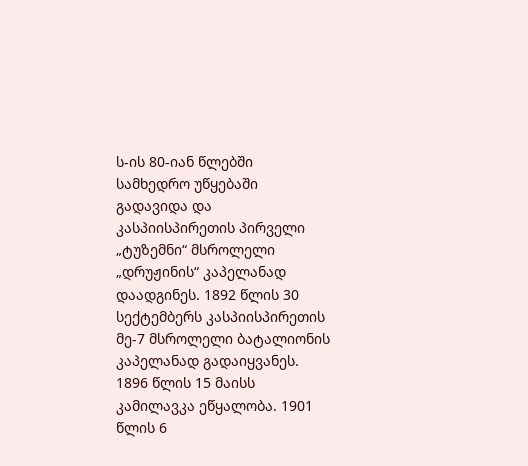ს-ის 80-იან წლებში სამხედრო უწყებაში გადავიდა და კასპიისპირეთის პირველი „ტუზემნი“ მსროლელი „დრუჟინის“ კაპელანად დაადგინეს. 1892 წლის 30 სექტემბერს კასპიისპირეთის მე-7 მსროლელი ბატალიონის კაპელანად გადაიყვანეს. 1896 წლის 15 მაისს კამილავკა ეწყალობა. 1901 წლის 6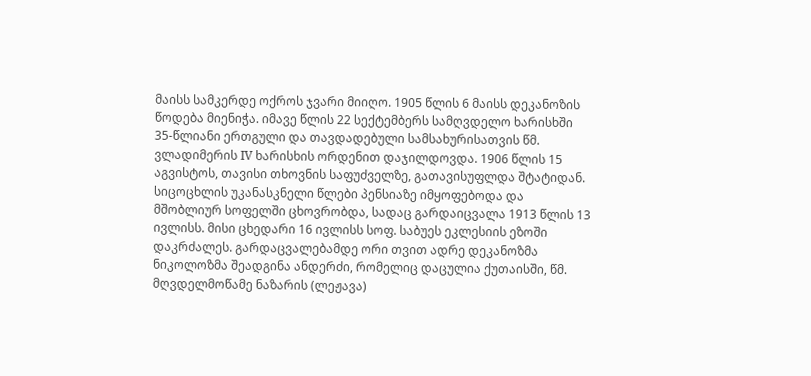მაისს სამკერდე ოქროს ჯვარი მიიღო. 1905 წლის 6 მაისს დეკანოზის წოდება მიენიჭა. იმავე წლის 22 სექტემბერს სამღვდელო ხარისხში 35-წლიანი ერთგული და თავდადებული სამსახურისათვის წმ. ვლადიმერის IV ხარისხის ორდენით დაჯილდოვდა. 1906 წლის 15 აგვისტოს, თავისი თხოვნის საფუძველზე, გათავისუფლდა შტატიდან. სიცოცხლის უკანასკნელი წლები პენსიაზე იმყოფებოდა და მშობლიურ სოფელში ცხოვრობდა, სადაც გარდაიცვალა 1913 წლის 13 ივლისს. მისი ცხედარი 16 ივლისს სოფ. საბუეს ეკლესიის ეზოში დაკრძალეს. გარდაცვალებამდე ორი თვით ადრე დეკანოზმა ნიკოლოზმა შეადგინა ანდერძი, რომელიც დაცულია ქუთაისში, წმ. მღვდელმოწამე ნაზარის (ლეჟავა)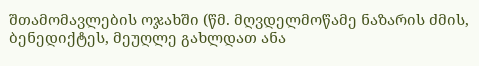შთამომავლების ოჯახში (წმ. მღვდელმოწამე ნაზარის ძმის, ბენედიქტეს, მეუღლე გახლდათ ანა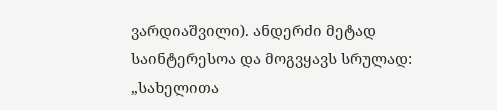ვარდიაშვილი). ანდერძი მეტად საინტერესოა და მოგვყავს სრულად: „სახელითა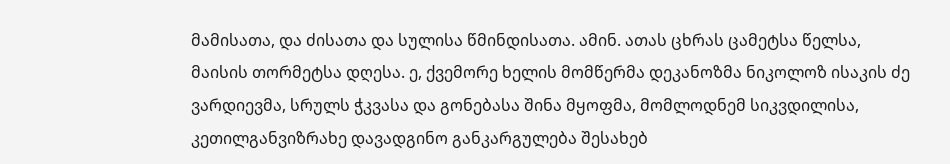მამისათა, და ძისათა და სულისა წმინდისათა. ამინ. ათას ცხრას ცამეტსა წელსა, მაისის თორმეტსა დღესა. ე, ქვემორე ხელის მომწერმა დეკანოზმა ნიკოლოზ ისაკის ძე ვარდიევმა, სრულს ჭკვასა და გონებასა შინა მყოფმა, მომლოდნემ სიკვდილისა, კეთილგანვიზრახე დავადგინო განკარგულება შესახებ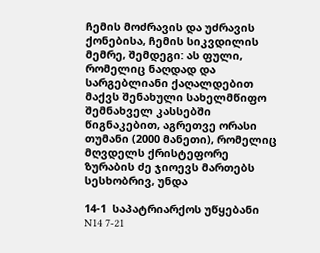ჩემის მოძრავის და უძრავის ქონებისა, ჩემის სიკვდილის მემრე, შემდეგი: ას ფული, რომელიც ნაღდად და სარგებლიანი ქაღალდებით მაქვს შენახული სახელმწიფო შემნახველ კასსებში წიგნაკებით, აგრეთვე ორასი თუმანი (2000 მანეთი), რომელიც მღვდელს ქრისტეფორე ზურაბის ძე ჯიოევს მართებს სესხობრივ, უნდა

14-1  საპატრიარქოს უწყებანი N14 7-21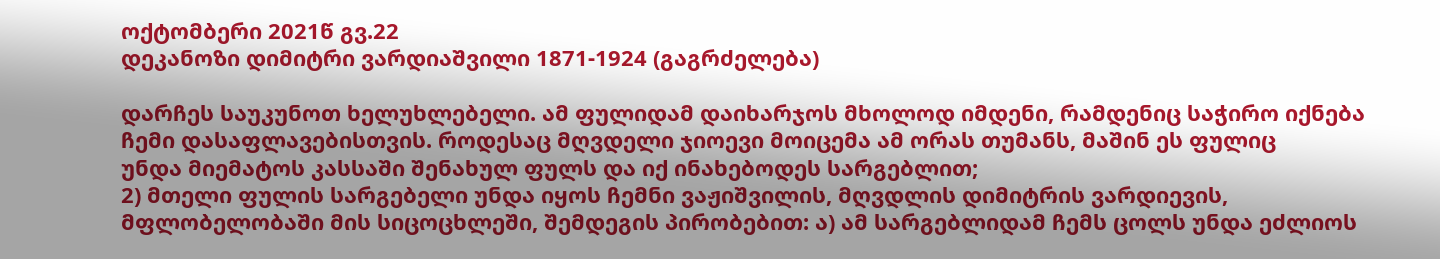ოქტომბერი 2021წ გვ.22
დეკანოზი დიმიტრი ვარდიაშვილი 1871-1924 (გაგრძელება)

დარჩეს საუკუნოთ ხელუხლებელი. ამ ფულიდამ დაიხარჯოს მხოლოდ იმდენი, რამდენიც საჭირო იქნება ჩემი დასაფლავებისთვის. როდესაც მღვდელი ჯიოევი მოიცემა ამ ორას თუმანს, მაშინ ეს ფულიც
უნდა მიემატოს კასსაში შენახულ ფულს და იქ ინახებოდეს სარგებლით;
2) მთელი ფულის სარგებელი უნდა იყოს ჩემნი ვაჟიშვილის, მღვდლის დიმიტრის ვარდიევის, მფლობელობაში მის სიცოცხლეში, შემდეგის პირობებით: ა) ამ სარგებლიდამ ჩემს ცოლს უნდა ეძლიოს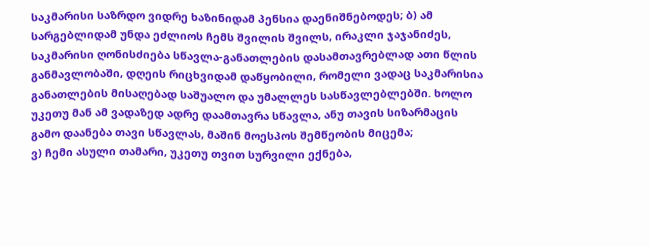საკმარისი საზრდო ვიდრე ხაზინიდამ პენსია დაენიშნებოდეს; ბ) ამ სარგებლიდამ უნდა ეძლიოს ჩემს შვილის შვილს, ირაკლი ჯაჯანიძეს, საკმარისი ღონისძიება სწავლა-განათლების დასამთავრებლად ათი წლის განმავლობაში, დღეის რიცხვიდამ დაწყობილი, რომელი ვადაც საკმარისია განათლების მისაღებად საშუალო და უმალლეს სასწავლებლებში. ხოლო უკეთუ მან ამ ვადაზედ ადრე დაამთავრა სწავლა, ანუ თავის სიზარმაცის გამო დაანება თავი სწავლას, მაშინ მოესპოს შემწეობის მიცემა;
ვ) ჩემი ასული თამარი, უკეთუ თვით სურვილი ექნება,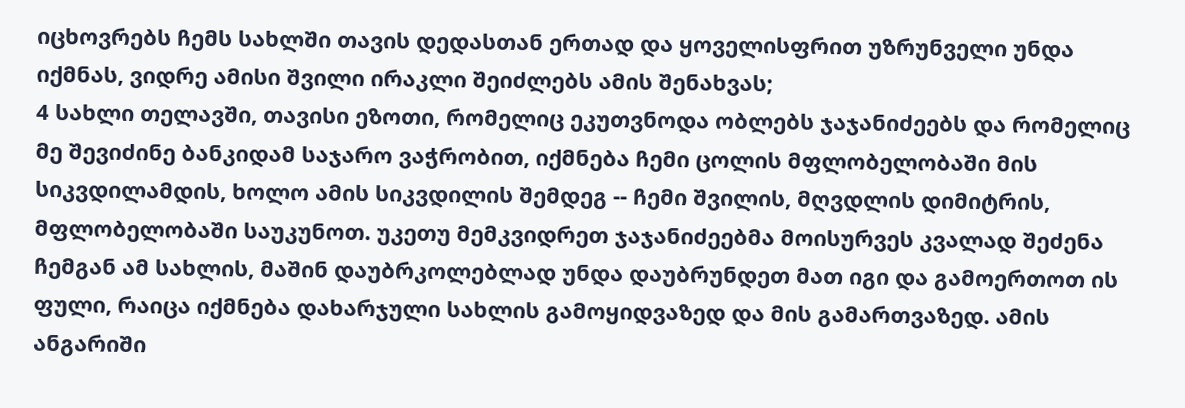იცხოვრებს ჩემს სახლში თავის დედასთან ერთად და ყოველისფრით უზრუნველი უნდა იქმნას, ვიდრე ამისი შვილი ირაკლი შეიძლებს ამის შენახვას;
4 სახლი თელავში, თავისი ეზოთი, რომელიც ეკუთვნოდა ობლებს ჯაჯანიძეებს და რომელიც მე შევიძინე ბანკიდამ საჯარო ვაჭრობით, იქმნება ჩემი ცოლის მფლობელობაში მის სიკვდილამდის, ხოლო ამის სიკვდილის შემდეგ -- ჩემი შვილის, მღვდლის დიმიტრის, მფლობელობაში საუკუნოთ. უკეთუ მემკვიდრეთ ჯაჯანიძეებმა მოისურვეს კვალად შეძენა ჩემგან ამ სახლის, მაშინ დაუბრკოლებლად უნდა დაუბრუნდეთ მათ იგი და გამოერთოთ ის ფული, რაიცა იქმნება დახარჯული სახლის გამოყიდვაზედ და მის გამართვაზედ. ამის ანგარიში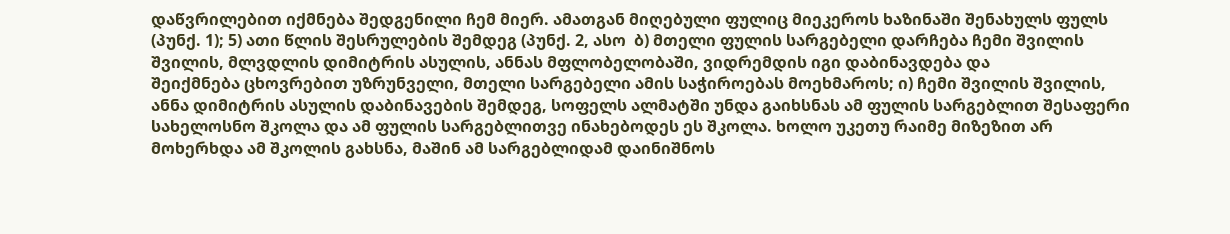დაწვრილებით იქმნება შედგენილი ჩემ მიერ. ამათგან მიღებული ფულიც მიეკეროს ხაზინაში შენახულს ფულს (პუნქ. 1); 5) ათი წლის შესრულების შემდეგ (პუნქ. 2, ასო  ბ) მთელი ფულის სარგებელი დარჩება ჩემი შვილის შვილის, მლვდლის დიმიტრის ასულის, ანნას მფლობელობაში, ვიდრემდის იგი დაბინავდება და
შეიქმნება ცხოვრებით უზრუნველი, მთელი სარგებელი ამის საჭიროებას მოეხმაროს; ი) ჩემი შვილის შვილის, ანნა დიმიტრის ასულის დაბინავების შემდეგ, სოფელს ალმატში უნდა გაიხსნას ამ ფულის სარგებლით შესაფერი სახელოსნო შკოლა და ამ ფულის სარგებლითვე ინახებოდეს ეს შკოლა. ხოლო უკეთუ რაიმე მიზეზით არ მოხერხდა ამ შკოლის გახსნა, მაშინ ამ სარგებლიდამ დაინიშნოს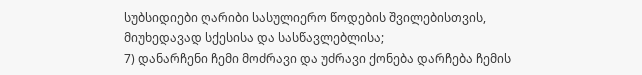სუბსიდიები ღარიბი სასულიერო წოდების შვილებისთვის, მიუხედავად სქესისა და სასწავლებლისა;
7) დანარჩენი ჩემი მოძრავი და უძრავი ქონება დარჩება ჩემის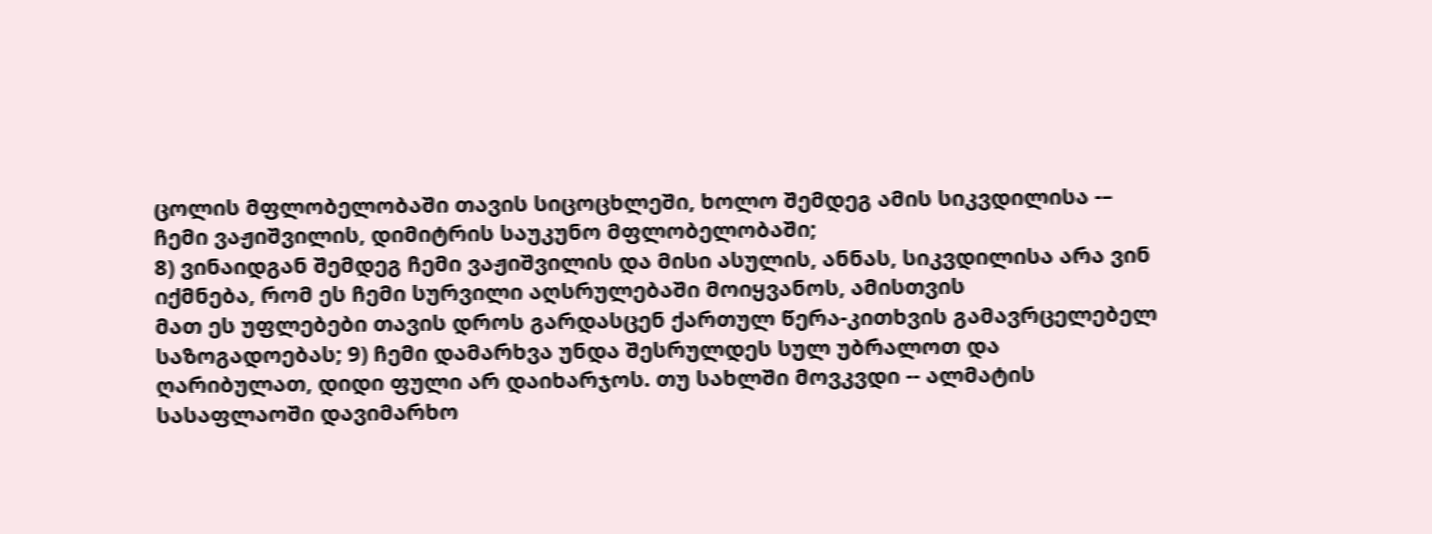ცოლის მფლობელობაში თავის სიცოცხლეში, ხოლო შემდეგ ამის სიკვდილისა -– ჩემი ვაჟიშვილის, დიმიტრის საუკუნო მფლობელობაში;
8) ვინაიდგან შემდეგ ჩემი ვაჟიშვილის და მისი ასულის, ანნას, სიკვდილისა არა ვინ იქმნება, რომ ეს ჩემი სურვილი აღსრულებაში მოიყვანოს, ამისთვის
მათ ეს უფლებები თავის დროს გარდასცენ ქართულ წერა-კითხვის გამავრცელებელ საზოგადოებას; 9) ჩემი დამარხვა უნდა შესრულდეს სულ უბრალოთ და ღარიბულათ, დიდი ფული არ დაიხარჯოს. თუ სახლში მოვკვდი -- ალმატის სასაფლაოში დავიმარხო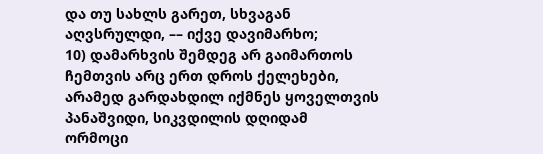და თუ სახლს გარეთ, სხვაგან აღვსრულდი, –– იქვე დავიმარხო;
10) დამარხვის შემდეგ არ გაიმართოს ჩემთვის არც ერთ დროს ქელეხები, არამედ გარდახდილ იქმნეს ყოველთვის პანაშვიდი, სიკვდილის დღიდამ
ორმოცი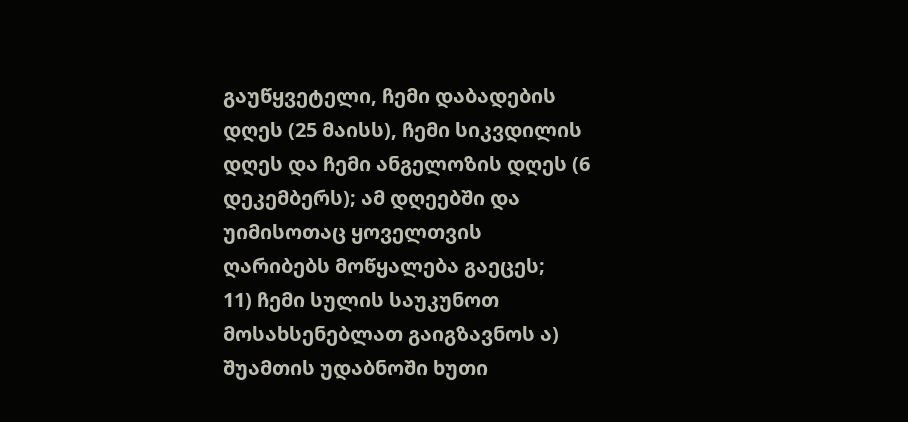გაუწყვეტელი, ჩემი დაბადების დღეს (25 მაისს), ჩემი სიკვდილის დღეს და ჩემი ანგელოზის დღეს (6 დეკემბერს); ამ დღეებში და უიმისოთაც ყოველთვის ღარიბებს მოწყალება გაეცეს;
11) ჩემი სულის საუკუნოთ მოსახსენებლათ გაიგზავნოს ა) შუამთის უდაბნოში ხუთი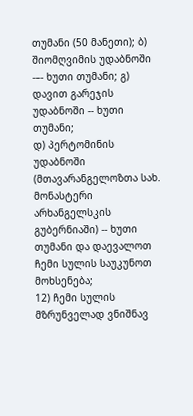თუმანი (50 მანეთი); ბ) შიომღვიმის უდაბნოში -–- ხუთი თუმანი; გ) დავით გარეჯის უდაბნოში -- ხუთი თუმანი;
დ) პერტომინის უდაბნოში (მთავარანგელოზთა სახ. მონასტერი არხანგელსკის გუბერნიაში) -- ხუთი
თუმანი და დაევალოთ ჩემი სულის საუკუნოთ მოხსენება;
12) ჩემი სულის მზრუნველად ვნიშნავ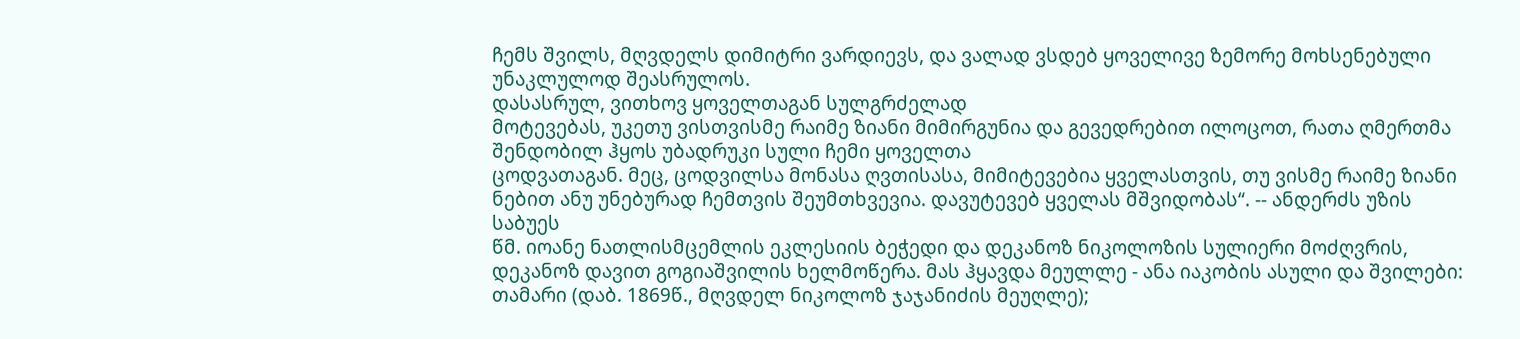ჩემს შვილს, მღვდელს დიმიტრი ვარდიევს, და ვალად ვსდებ ყოველივე ზემორე მოხსენებული უნაკლულოდ შეასრულოს.
დასასრულ, ვითხოვ ყოველთაგან სულგრძელად
მოტევებას, უკეთუ ვისთვისმე რაიმე ზიანი მიმირგუნია და გევედრებით ილოცოთ, რათა ღმერთმა შენდობილ ჰყოს უბადრუკი სული ჩემი ყოველთა
ცოდვათაგან. მეც, ცოდვილსა მონასა ღვთისასა, მიმიტევებია ყველასთვის, თუ ვისმე რაიმე ზიანი ნებით ანუ უნებურად ჩემთვის შეუმთხვევია. დავუტევებ ყველას მშვიდობას“. -- ანდერძს უზის საბუეს
წმ. იოანე ნათლისმცემლის ეკლესიის ბეჭედი და დეკანოზ ნიკოლოზის სულიერი მოძღვრის, დეკანოზ დავით გოგიაშვილის ხელმოწერა. მას ჰყავდა მეულლე - ანა იაკობის ასული და შვილები: თამარი (დაბ. 1869წ., მღვდელ ნიკოლოზ ჯაჯანიძის მეუღლე);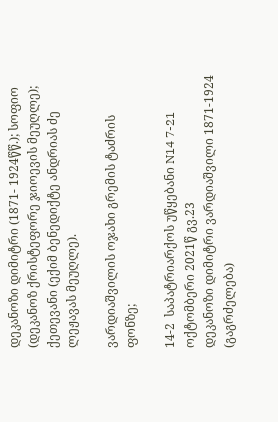დეკანოზი დიმიტრი (1871- 1924წწ.); სოფიო (დეკანოზ ქრისტეფორე ჯიოევის მეუღლე); ქეთევანი (ექიმ ბენედიქტე ანდრიას ძე ლეჟავას მეუღლე).

ვარდიაშვილის ოჯახი გრემის ტაძრის ფონზე;

14-2  საპატრიარქოს უწყებანი N14 7-21 ოქტომბერი 2021წ გვ.23
დეკანოზი დიმიტრი ვარდიაშვილი 1871-1924 (გაგრძელება)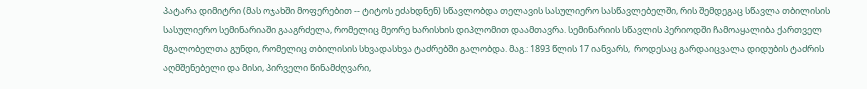პატარა დიმიტრი (მას ოჯახში მოფერებით -- ტიტოს ეძახდნენ) სწავლობდა თელავის სასულიერო სასწავლებელში, რის შემდეგაც სწავლა თბილისის სასულიერო სემინარიაში გააგრძელა, რომელიც მეორე ხარისხის დიპლომით დაამთავრა. სემინარიის სწავლის პერიოდში ჩამოაყალიბა ქართველ მგალობელთა გუნდი, რომელიც თბილისის სხვადასხვა ტაძრებში გალობდა. მაგ.: 1893 წლის 17 იანვარს,  როდესაც გარდაიცვალა დიდუბის ტაძრის აღმშენებელი და მისი, პირველი წინამძღვარი,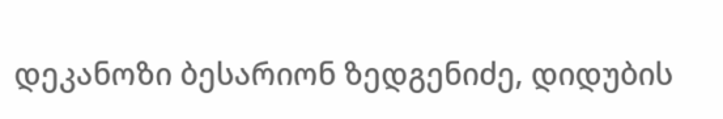დეკანოზი ბესარიონ ზედგენიძე, დიდუბის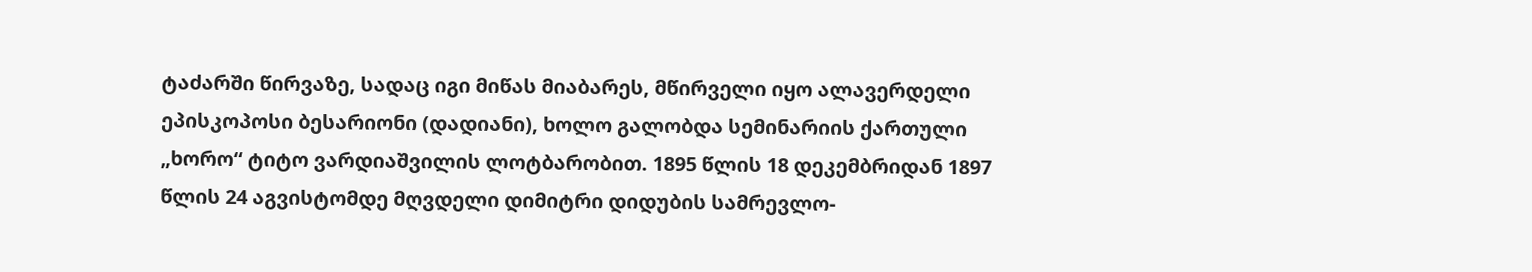ტაძარში წირვაზე, სადაც იგი მიწას მიაბარეს, მწირველი იყო ალავერდელი ეპისკოპოსი ბესარიონი (დადიანი), ხოლო გალობდა სემინარიის ქართული „ხორო“ ტიტო ვარდიაშვილის ლოტბარობით. 1895 წლის 18 დეკემბრიდან 1897 წლის 24 აგვისტომდე მღვდელი დიმიტრი დიდუბის სამრევლო-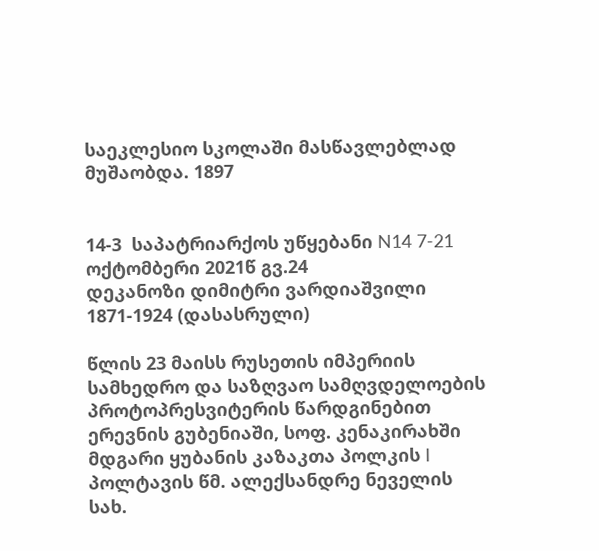საეკლესიო სკოლაში მასწავლებლად მუშაობდა. 1897


14-3  საპატრიარქოს უწყებანი N14 7-21 ოქტომბერი 2021წ გვ.24
დეკანოზი დიმიტრი ვარდიაშვილი 1871-1924 (დასასრული)

წლის 23 მაისს რუსეთის იმპერიის სამხედრო და საზღვაო სამღვდელოების პროტოპრესვიტერის წარდგინებით ერევნის გუბენიაში, სოფ. კენაკირახში მდგარი ყუბანის კაზაკთა პოლკის I პოლტავის წმ. ალექსანდრე ნეველის სახ.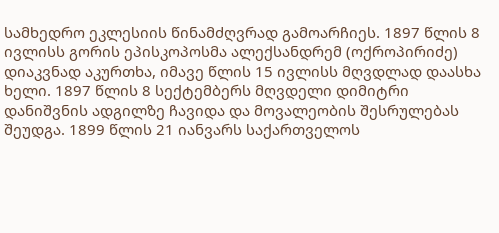სამხედრო ეკლესიის წინამძღვრად გამოარჩიეს. 1897 წლის 8 ივლისს გორის ეპისკოპოსმა ალექსანდრემ (ოქროპირიძე) დიაკვნად აკურთხა, იმავე წლის 15 ივლისს მღვდლად დაასხა ხელი. 1897 წლის 8 სექტემბერს მღვდელი დიმიტრი დანიშვნის ადგილზე ჩავიდა და მოვალეობის შესრულებას შეუდგა. 1899 წლის 21 იანვარს საქართველოს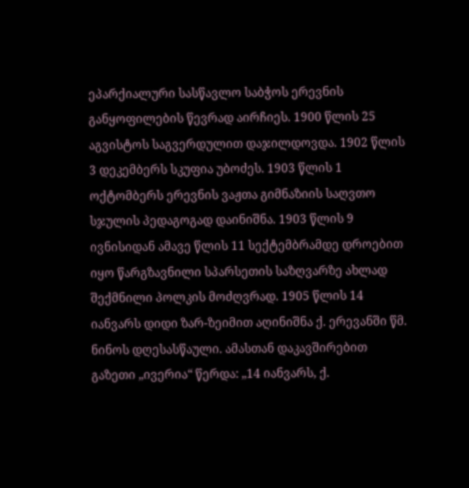ეპარქიალური სასწავლო საბჭოს ერევნის განყოფილების წევრად აირჩიეს. 1900 წლის 25 აგვისტოს საგვერდულით დაჯილდოვდა. 1902 წლის 3 დეკემბერს სკუფია უბოძეს. 1903 წლის 1 ოქტომბერს ერევნის ვაჟთა გიმნაზიის საღვთო სჯულის პედაგოგად დაინიშნა. 1903 წლის 9 ივნისიდან ამავე წლის 11 სექტემბრამდე დროებით იყო წარგზავნილი სპარსეთის საზღვარზე ახლად შექმნილი პოლკის მოძღვრად. 1905 წლის 14 იანვარს დიდი ზარ-ზეიმით აღინიშნა ქ. ერევანში წმ. ნინოს დღესასწაული. ამასთან დაკავშირებით გაზეთი „ივერია“ წერდა: „14 იანვარს, ქ.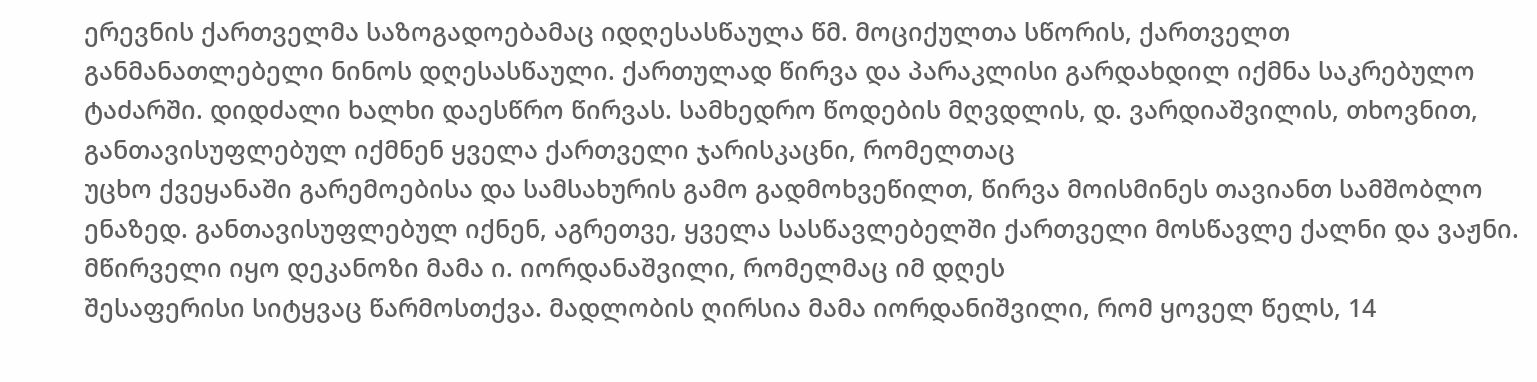ერევნის ქართველმა საზოგადოებამაც იდღესასწაულა წმ. მოციქულთა სწორის, ქართველთ
განმანათლებელი ნინოს დღესასწაული. ქართულად წირვა და პარაკლისი გარდახდილ იქმნა საკრებულო ტაძარში. დიდძალი ხალხი დაესწრო წირვას. სამხედრო წოდების მღვდლის, დ. ვარდიაშვილის, თხოვნით, განთავისუფლებულ იქმნენ ყველა ქართველი ჯარისკაცნი, რომელთაც
უცხო ქვეყანაში გარემოებისა და სამსახურის გამო გადმოხვეწილთ, წირვა მოისმინეს თავიანთ სამშობლო ენაზედ. განთავისუფლებულ იქნენ, აგრეთვე, ყველა სასწავლებელში ქართველი მოსწავლე ქალნი და ვაჟნი. მწირველი იყო დეკანოზი მამა ი. იორდანაშვილი, რომელმაც იმ დღეს
შესაფერისი სიტყვაც წარმოსთქვა. მადლობის ღირსია მამა იორდანიშვილი, რომ ყოველ წელს, 14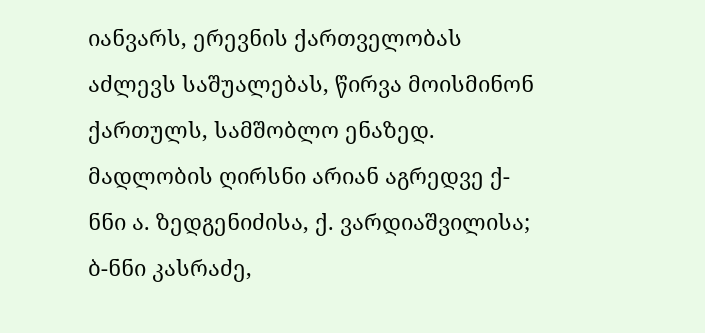იანვარს, ერევნის ქართველობას აძლევს საშუალებას, წირვა მოისმინონ ქართულს, სამშობლო ენაზედ. მადლობის ღირსნი არიან აგრედვე ქ-ნნი ა. ზედგენიძისა, ქ. ვარდიაშვილისა; ბ-ნნი კასრაძე,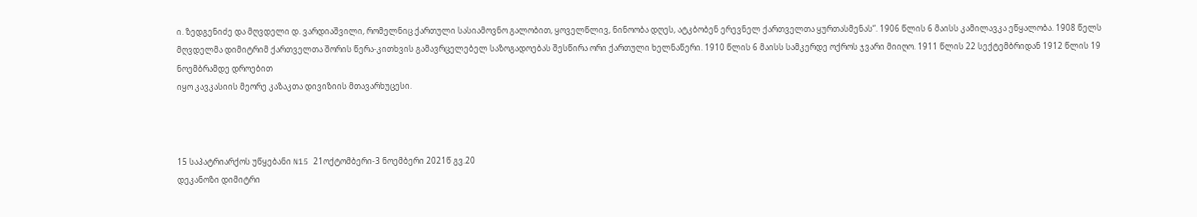ი. ზედგენიძე და მღვდელი დ. ვარდიაშვილი, რომელნიც ქართული სასიამოვნო გალობით, ყოველწლივ, ნინოობა დღეს, ატკბობენ ერევნელ ქართველთა ყურთასმენას“. 1906 წლის 6 მაისს კამილავკა ეწყალობა. 1908 წელს მღვდელმა დიმიტრიმ ქართველთა შორის წერა-კითხვის გამავრცელებელ საზოგადოებას შესწირა ორი ქართული ხელნაწერი. 1910 წლის 6 მაისს სამკერდე ოქროს ჯვარი მიიღო. 1911 წლის 22 სექტემბრიდან 1912 წლის 19 ნოემბრამდე დროებით
იყო კავკასიის მეორე კაზაკთა დივიზიის მთავარხუცესი.



15 საპატრიარქოს უწყებანი N15 21ოქტომბერი-3 ნოემბერი 2021წ გვ.20
დეკანოზი დიმიტრი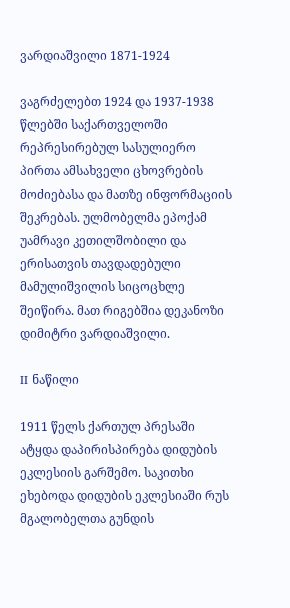ვარდიაშვილი 1871-1924

ვაგრძელებთ 1924 და 1937-1938 წლებში საქართველოში რეპრესირებულ სასულიერო პირთა ამსახველი ცხოვრების მოძიებასა და მათზე ინფორმაციის შეკრებას. ულმობელმა ეპოქამ უამრავი კეთილშობილი და ერისათვის თავდადებული მამულიშვილის სიცოცხლე შეიწირა. მათ რიგებშია დეკანოზი დიმიტრი ვარდიაშვილი.

II ნაწილი

1911 წელს ქართულ პრესაში ატყდა დაპირისპირება დიდუბის ეკლესიის გარშემო. საკითხი ეხებოდა დიდუბის ეკლესიაში რუს მგალობელთა გუნდის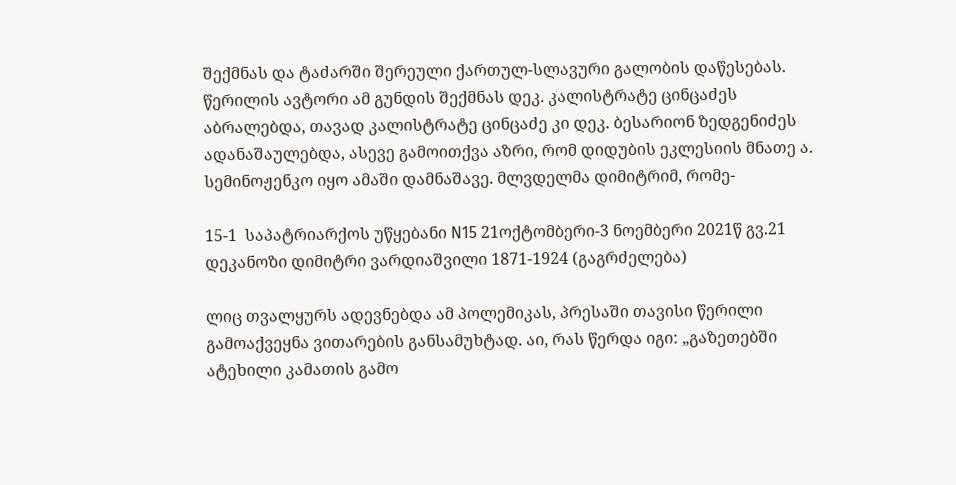შექმნას და ტაძარში შერეული ქართულ-სლავური გალობის დაწესებას. წერილის ავტორი ამ გუნდის შექმნას დეკ. კალისტრატე ცინცაძეს აბრალებდა, თავად კალისტრატე ცინცაძე კი დეკ. ბესარიონ ზედგენიძეს ადანაშაულებდა, ასევე გამოითქვა აზრი, რომ დიდუბის ეკლესიის მნათე ა. სემინოჟენკო იყო ამაში დამნაშავე. მლვდელმა დიმიტრიმ, რომე-

15-1  საპატრიარქოს უწყებანი N15 21ოქტომბერი-3 ნოემბერი 2021წ გვ.21
დეკანოზი დიმიტრი ვარდიაშვილი 1871-1924 (გაგრძელება)

ლიც თვალყურს ადევნებდა ამ პოლემიკას, პრესაში თავისი წერილი გამოაქვეყნა ვითარების განსამუხტად. აი, რას წერდა იგი: „გაზეთებში ატეხილი კამათის გამო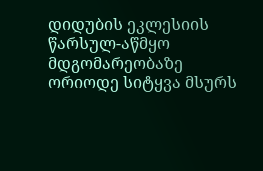დიდუბის ეკლესიის წარსულ-აწმყო მდგომარეობაზე ორიოდე სიტყვა მსურს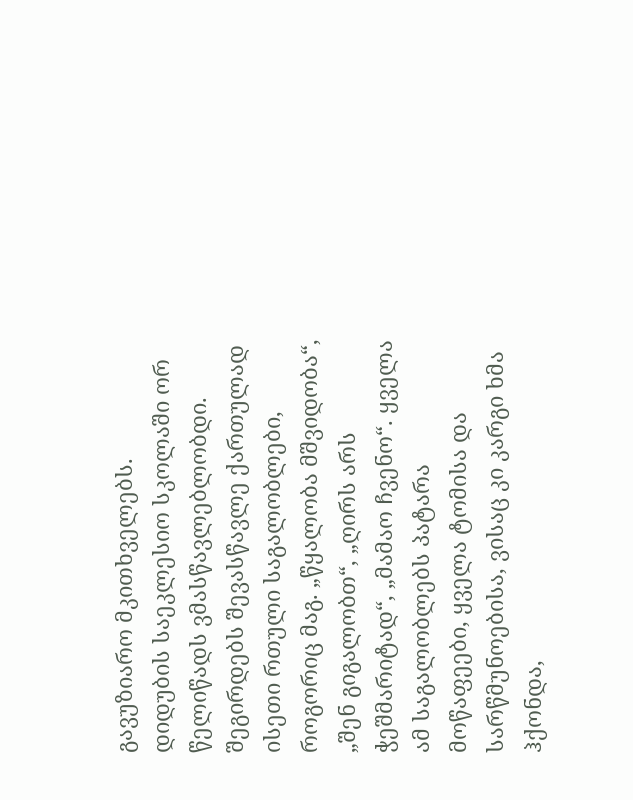გავუზიარო მკითხველებს.
დიდუბის საეკლესიო სკოლაში ორ წელიწადს ვმასწავლებლობდი. შეგირდებს შევასწავლე ქართულად ისეთი რთული საგალობლები, როგორიც მაგ. „წყალობა მშვიდობა“, „შენ გიგალობთ“, „ღირს არს ჭეშმარიტად“, „მამაო ჩვენო“. ყველა ამ საგალობლებს პატარა მოწაფეები, ყველა ტომისა და სარწმუნოებისა, ვისაც კი კარგი ხმა ჰქონდა,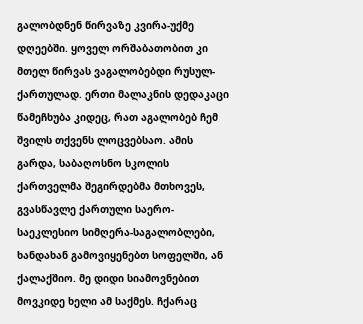გალობდნენ წირვაზე კვირა-უქმე დღეებში. ყოველ ორშაბათობით კი მთელ წირვას ვაგალობებდი რუსულ-ქართულად. ერთი მალაკნის დედაკაცი წამეჩხუბა კიდეც, რათ აგალობებ ჩემ შვილს თქვენს ლოცვებსაო. ამის გარდა, საბაღოსნო სკოლის ქართველმა შეგირდებმა მთხოვეს, გვასწავლე ქართული საერო-საეკლესიო სიმღერა-საგალობლები, ხანდახან გამოვიყენებთ სოფელში, ან ქალაქშიო. მე დიდი სიამოვნებით მოვკიდე ხელი ამ საქმეს. ჩქარაც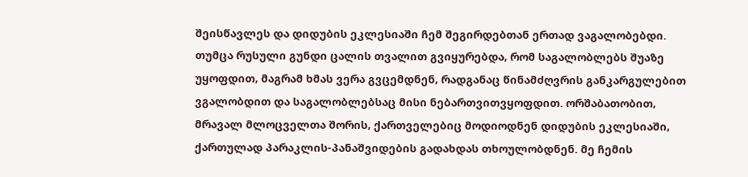შეისწავლეს და დიდუბის ეკლესიაში ჩემ შეგირდებთან ერთად ვაგალობებდი. თუმცა რუსული გუნდი ცალის თვალით გვიყურებდა, რომ საგალობლებს შუაზე უყოფდით, მაგრამ ხმას ვერა გვცემდნენ, რადგანაც წინამძღვრის განკარგულებით ვგალობდით და საგალობლებსაც მისი ნებართვითვყოფდით. ორშაბათობით, მრავალ მლოცველთა შორის, ქართველებიც მოდიოდნენ დიდუბის ეკლესიაში,
ქართულად პარაკლის-პანაშვიდების გადახდას თხოულობდნენ. მე ჩემის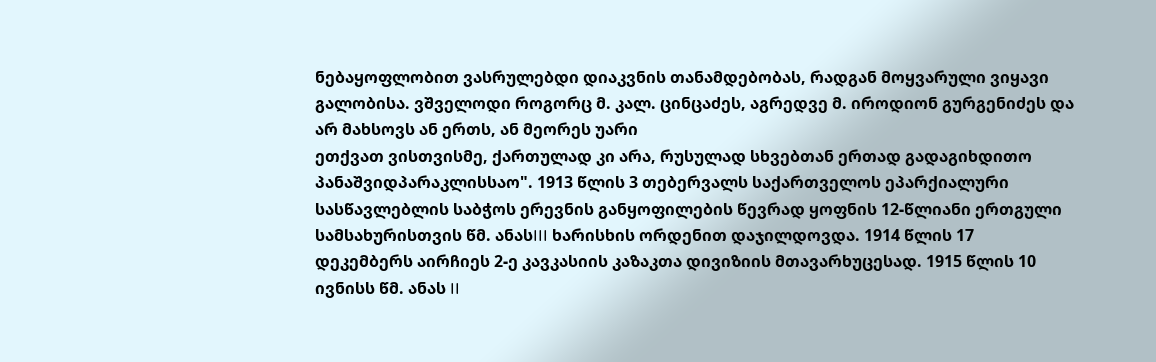ნებაყოფლობით ვასრულებდი დიაკვნის თანამდებობას, რადგან მოყვარული ვიყავი გალობისა. ვშველოდი როგორც მ. კალ. ცინცაძეს, აგრედვე მ. იროდიონ გურგენიძეს და არ მახსოვს ან ერთს, ან მეორეს უარი
ეთქვათ ვისთვისმე, ქართულად კი არა, რუსულად სხვებთან ერთად გადაგიხდითო პანაშვიდპარაკლისსაო". 1913 წლის 3 თებერვალს საქართველოს ეპარქიალური სასწავლებლის საბჭოს ერევნის განყოფილების წევრად ყოფნის 12-წლიანი ერთგული სამსახურისთვის წმ. ანასIII ხარისხის ორდენით დაჯილდოვდა. 1914 წლის 17 დეკემბერს აირჩიეს 2-ე კავკასიის კაზაკთა დივიზიის მთავარხუცესად. 1915 წლის 10 ივნისს წმ. ანას II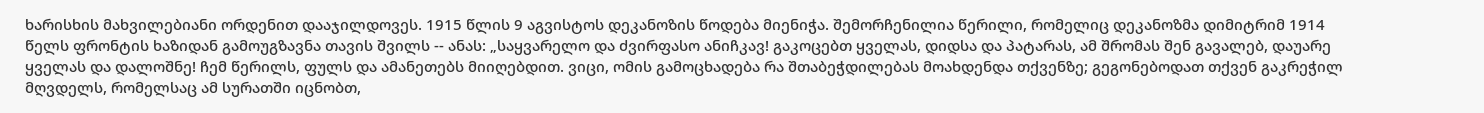ხარისხის მახვილებიანი ორდენით დააჯილდოვეს. 1915 წლის 9 აგვისტოს დეკანოზის წოდება მიენიჭა. შემორჩენილია წერილი, რომელიც დეკანოზმა დიმიტრიმ 1914 წელს ფრონტის ხაზიდან გამოუგზავნა თავის შვილს -- ანას: „საყვარელო და ძვირფასო ანიჩკავ! გაკოცებთ ყველას, დიდსა და პატარას, ამ შრომას შენ გავალებ, დაუარე ყველას და დალოშნე! ჩემ წერილს, ფულს და ამანეთებს მიიღებდით. ვიცი, ომის გამოცხადება რა შთაბეჭდილებას მოახდენდა თქვენზე; გეგონებოდათ თქვენ გაკრეჭილ მღვდელს, რომელსაც ამ სურათში იცნობთ,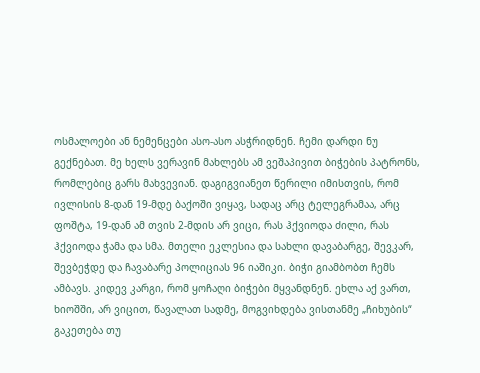ოსმალოები ან ნემენცები ასო-ასო ასჭრიდნენ. ჩემი დარდი ნუ გექნებათ. მე ხელს ვერავინ მახლებს ამ ვეშაპივით ბიჭების პატრონს, რომლებიც გარს მახვევიან. დაგიგვიანეთ წერილი იმისთვის, რომ ივლისის 8-დან 19-მდე ბაქოში ვიყავ, სადაც არც ტელეგრამაა, არც ფოშტა, 19-დან ამ თვის 2-მდის არ ვიცი, რას ჰქვიოდა ძილი, რას ჰქვიოდა ჭამა და სმა. მთელი ეკლესია და სახლი დავაბარგე, შევკარ, შევბეჭდე და ჩავაბარე პოლიციას 96 იაშიკი. ბიჭი გიამბობთ ჩემს ამბავს. კიდევ კარგი, რომ ყოჩაღი ბიჭები მყვანდნენ. ეხლა აქ ვართ, ხიოშში, არ ვიცით, წავალათ სადმე, მოგვიხდება ვისთანმე „ჩიხუბის“ გაკეთება თუ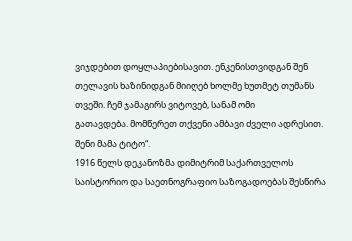ვიჯდებით დოყლაპიებისავით. ენკენისთვიდგან შენ თელავის ხაზინიდგან მიიღებ ხოლმე ხუთმეტ თუმანს თვეში. ჩემ ჯამაგირს ვიტოვებ, სანამ ომი
გათავდება. მომწერეთ თქვენი ამბავი ძველი ადრესით. შენი მამა ტიტო“.
1916 წელს დეკანოზმა დიმიტრიმ საქართველოს საისტორიო და საეთნოგრაფიო საზოგადოებას შესწირა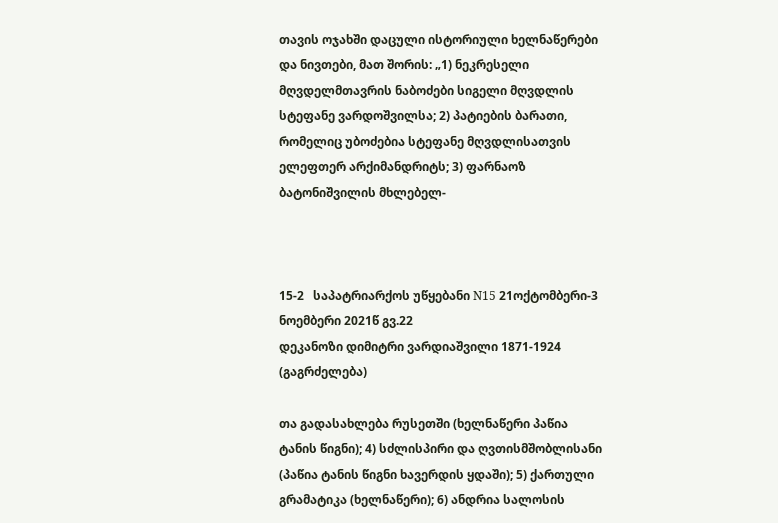თავის ოჯახში დაცული ისტორიული ხელნაწერები და ნივთები, მათ შორის: „1) ნეკრესელი მღვდელმთავრის ნაბოძები სიგელი მღვდლის სტეფანე ვარდოშვილსა; 2) პატიების ბარათი, რომელიც უბოძებია სტეფანე მღვდლისათვის ელეფთერ არქიმანდრიტს; 3) ფარნაოზ ბატონიშვილის მხლებელ-



15-2   საპატრიარქოს უწყებანი N15 21ოქტომბერი-3 ნოემბერი 2021წ გვ.22
დეკანოზი დიმიტრი ვარდიაშვილი 1871-1924 (გაგრძელება)

თა გადასახლება რუსეთში (ხელნაწერი პაწია ტანის წიგნი); 4) სძლისპირი და ღვთისმშობლისანი (პაწია ტანის წიგნი ხავერდის ყდაში); 5) ქართული გრამატიკა (ხელნაწერი); 6) ანდრია სალოსის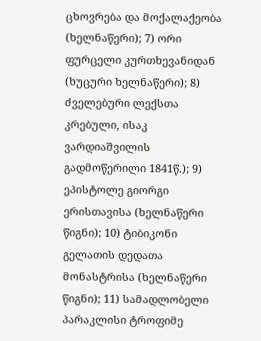ცხოვრება და მოქალაქეობა (ხელნაწერი); 7) ორი ფურცელი კურთხევანიდან (ხუცური ხელნაწერი); 8) ძველებური ლექსთა კრებული, ისაკ ვარდიაშვილის გადმოწერილი 1841წ.); 9) ეპისტოლე გიორგი ერისთავისა (ხელნაწერი წიგნი); 10) ტიბიკონი გელათის დედათა მონასტრისა (ხელნაწერი წიგნი); 11) სამადლობელი
პარაკლისი ტროფიმე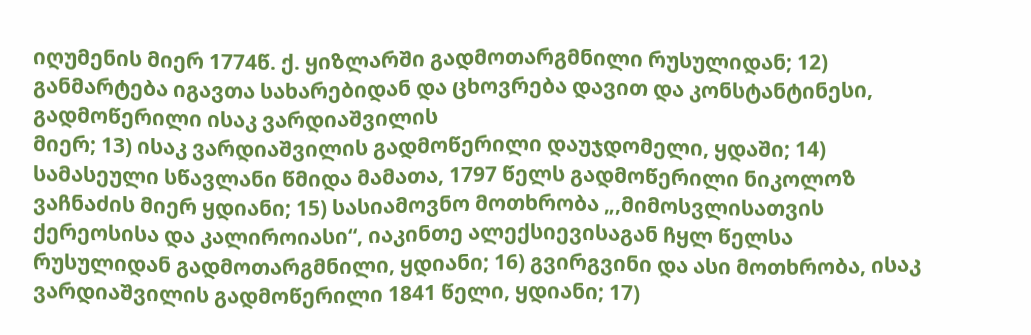იღუმენის მიერ 1774წ. ქ. ყიზლარში გადმოთარგმნილი რუსულიდან; 12) განმარტება იგავთა სახარებიდან და ცხოვრება დავით და კონსტანტინესი, გადმოწერილი ისაკ ვარდიაშვილის
მიერ; 13) ისაკ ვარდიაშვილის გადმოწერილი დაუჯდომელი, ყდაში; 14) სამასეული სწავლანი წმიდა მამათა, 1797 წელს გადმოწერილი ნიკოლოზ ვაჩნაძის მიერ ყდიანი; 15) სასიამოვნო მოთხრობა „,მიმოსვლისათვის ქერეოსისა და კალიროიასი“, იაკინთე ალექსიევისაგან ჩყლ წელსა რუსულიდან გადმოთარგმნილი, ყდიანი; 16) გვირგვინი და ასი მოთხრობა, ისაკ ვარდიაშვილის გადმოწერილი 1841 წელი, ყდიანი; 17)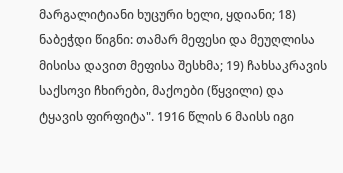მარგალიტიანი ხუცური ხელი, ყდიანი; 18) ნაბეჭდი წიგნი: თამარ მეფესი და მეუღლისა მისისა დავით მეფისა შესხმა; 19) ჩახსაკრავის საქსოვი ჩხირები, მაქოები (წყვილი) და ტყავის ფირფიტა". 1916 წლის 6 მაისს იგი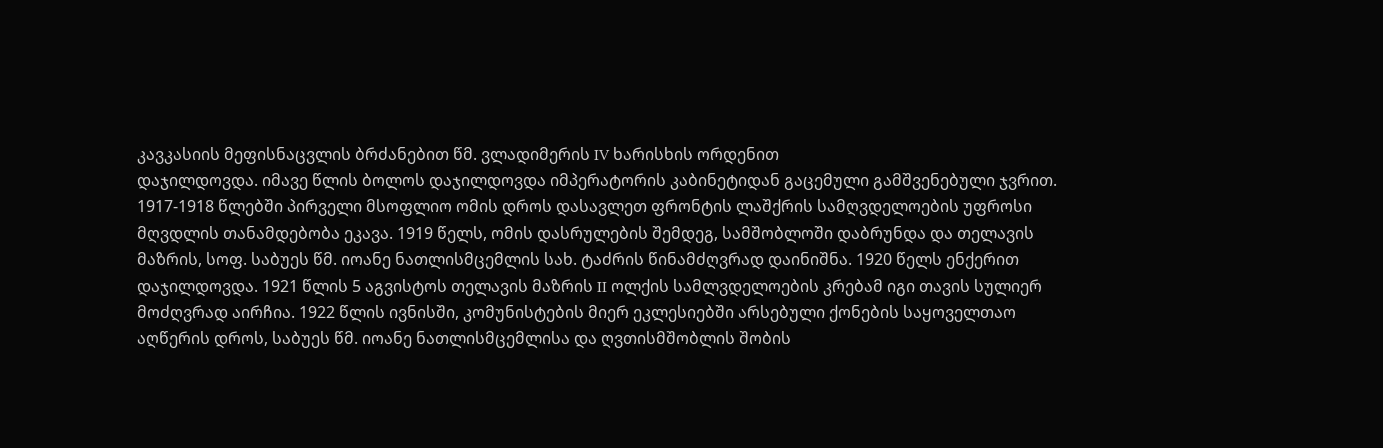კავკასიის მეფისნაცვლის ბრძანებით წმ. ვლადიმერის IV ხარისხის ორდენით
დაჯილდოვდა. იმავე წლის ბოლოს დაჯილდოვდა იმპერატორის კაბინეტიდან გაცემული გამშვენებული ჯვრით. 1917-1918 წლებში პირველი მსოფლიო ომის დროს დასავლეთ ფრონტის ლაშქრის სამღვდელოების უფროსი მღვდლის თანამდებობა ეკავა. 1919 წელს, ომის დასრულების შემდეგ, სამშობლოში დაბრუნდა და თელავის მაზრის, სოფ. საბუეს წმ. იოანე ნათლისმცემლის სახ. ტაძრის წინამძღვრად დაინიშნა. 1920 წელს ენქერით დაჯილდოვდა. 1921 წლის 5 აგვისტოს თელავის მაზრის II ოლქის სამლვდელოების კრებამ იგი თავის სულიერ მოძღვრად აირჩია. 1922 წლის ივნისში, კომუნისტების მიერ ეკლესიებში არსებული ქონების საყოველთაო აღწერის დროს, საბუეს წმ. იოანე ნათლისმცემლისა და ღვთისმშობლის შობის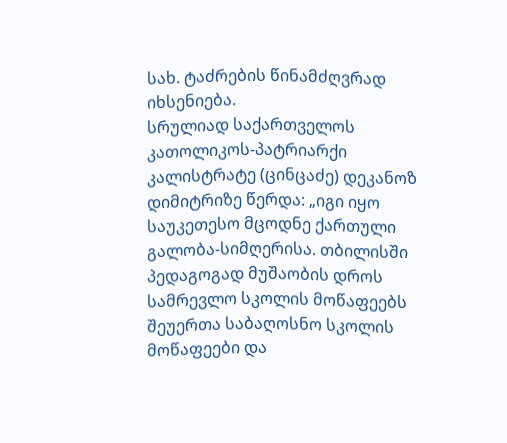სახ. ტაძრების წინამძღვრად იხსენიება.
სრულიად საქართველოს კათოლიკოს-პატრიარქი კალისტრატე (ცინცაძე) დეკანოზ დიმიტრიზე წერდა: „იგი იყო საუკეთესო მცოდნე ქართული გალობა-სიმღერისა. თბილისში პედაგოგად მუშაობის დროს სამრევლო სკოლის მოწაფეებს შეუერთა საბაღოსნო სკოლის მოწაფეები და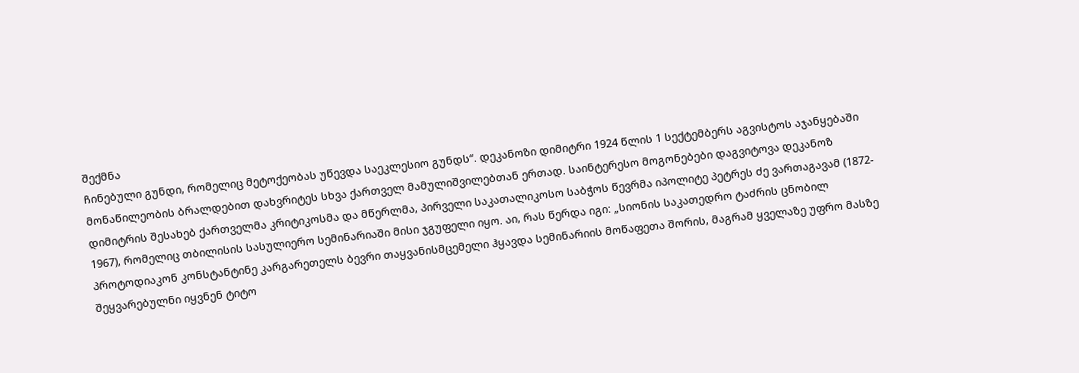შექმნა
ჩინებული გუნდი, რომელიც მეტოქეობას უწევდა საეკლესიო გუნდს“. დეკანოზი დიმიტრი 1924 წლის 1 სექტემბერს აგვისტოს აჯანყებაში მონაწილეობის ბრალდებით დახვრიტეს სხვა ქართველ მამულიშვილებთან ერთად. საინტერესო მოგონებები დაგვიტოვა დეკანოზ
დიმიტრის შესახებ ქართველმა კრიტიკოსმა და მწერლმა, პირველი საკათალიკოსო საბჭოს წევრმა იპოლიტე პეტრეს ძე ვართაგავამ (1872- 1967), რომელიც თბილისის სასულიერო სემინარიაში მისი ჯგუფელი იყო. აი, რას წერდა იგი: „სიონის საკათედრო ტაძრის ცნობილ პროტოდიაკონ კონსტანტინე კარგარეთელს ბევრი თაყვანისმცემელი ჰყავდა სემინარიის მოწაფეთა შორის, მაგრამ ყველაზე უფრო მასზე შეყვარებულნი იყვნენ ტიტო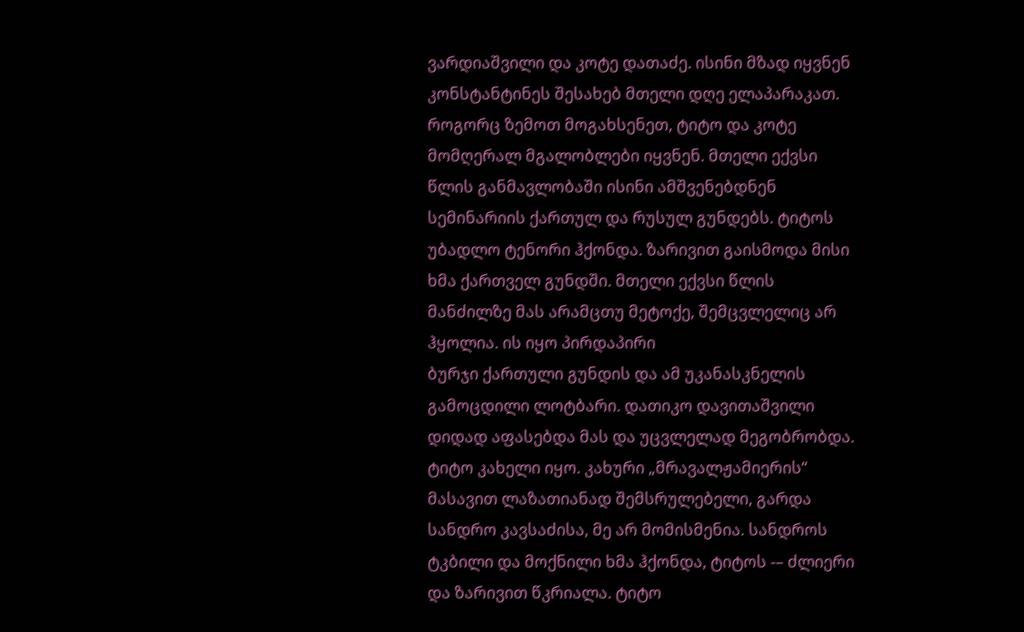ვარდიაშვილი და კოტე დათაძე. ისინი მზად იყვნენ კონსტანტინეს შესახებ მთელი დღე ელაპარაკათ. როგორც ზემოთ მოგახსენეთ, ტიტო და კოტე მომღერალ მგალობლები იყვნენ. მთელი ექვსი წლის განმავლობაში ისინი ამშვენებდნენ სემინარიის ქართულ და რუსულ გუნდებს. ტიტოს უბადლო ტენორი ჰქონდა. ზარივით გაისმოდა მისი ხმა ქართველ გუნდში. მთელი ექვსი წლის მანძილზე მას არამცთუ მეტოქე, შემცვლელიც არ ჰყოლია. ის იყო პირდაპირი
ბურჯი ქართული გუნდის და ამ უკანასკნელის გამოცდილი ლოტბარი. დათიკო დავითაშვილი დიდად აფასებდა მას და უცვლელად მეგობრობდა.
ტიტო კახელი იყო. კახური „მრავალჟამიერის“ მასავით ლაზათიანად შემსრულებელი, გარდა სანდრო კავსაძისა, მე არ მომისმენია. სანდროს
ტკბილი და მოქნილი ხმა ჰქონდა, ტიტოს -– ძლიერი და ზარივით წკრიალა. ტიტო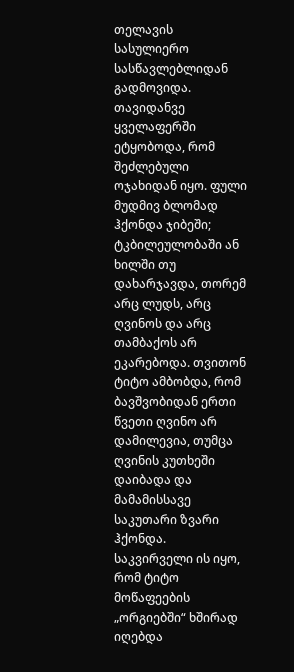თელავის სასულიერო სასწავლებლიდან გადმოვიდა. თავიდანვე ყველაფერში ეტყობოდა, რომ შეძლებული ოჯახიდან იყო. ფული მუდმივ ბლომად ჰქონდა ჯიბეში; ტკბილეულობაში ან ხილში თუ დახარჯავდა, თორემ არც ლუდს, არც ღვინოს და არც თამბაქოს არ ეკარებოდა. თვითონ
ტიტო ამბობდა, რომ ბავშვობიდან ერთი წვეთი ღვინო არ დამილევია, თუმცა ღვინის კუთხეში დაიბადა და მამამისსავე საკუთარი ზვარი ჰქონდა.
საკვირველი ის იყო, რომ ტიტო მოწაფეების „ორგიებში“ ხშირად იღებდა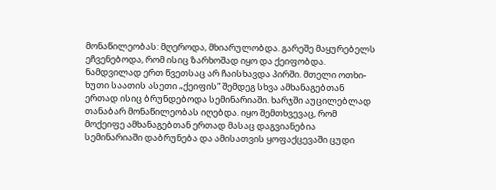მონაწილეობას: მღეროდა, მხიარულობდა. გარეშე მაყურებელს ეჩვენებოდა, რომ ისიც ზარხოშად იყო და ქეიფობდა. ნამდვილად ერთ წვეთსაც არ ჩაისხავდა პირში. მთელი ოთხი-ხუთი საათის ასეთი „ქეიფის“ შემდეგ სხვა ამხანაგებთან ერთად ისიც ბრუნდებოდა სემინარიაში. ხარჯში აუცილებლად თანაბარ მონაწილეობას იღებდა. იყო შემთხვევაც, რომ მოქეიფე ამხანაგებთან ერთად მასაც დაგვიანებია  სემინარიაში დაბრუნება და ამისათვის ყოფაქცევაში ცუდი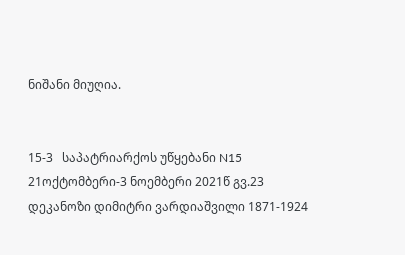ნიშანი მიუღია.


15-3   საპატრიარქოს უწყებანი N15 21ოქტომბერი-3 ნოემბერი 2021წ გვ.23
დეკანოზი დიმიტრი ვარდიაშვილი 1871-1924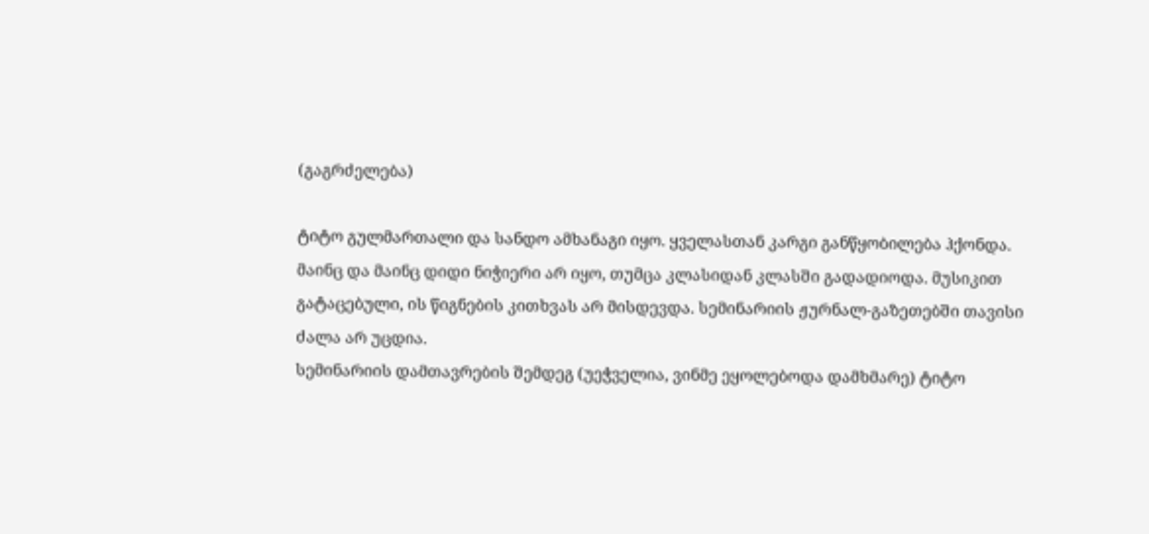(გაგრძელება)

ტიტო გულმართალი და სანდო ამხანაგი იყო. ყველასთან კარგი განწყობილება ჰქონდა. მაინც და მაინც დიდი ნიჭიერი არ იყო, თუმცა კლასიდან კლასში გადადიოდა. მუსიკით გატაცებული, ის წიგნების კითხვას არ მისდევდა. სემინარიის ჟურნალ-გაზეთებში თავისი ძალა არ უცდია.
სემინარიის დამთავრების შემდეგ (უეჭველია, ვინმე ეყოლებოდა დამხმარე) ტიტო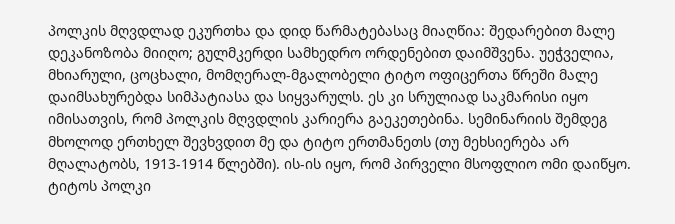პოლკის მღვდლად ეკურთხა და დიდ წარმატებასაც მიაღწია: შედარებით მალე დეკანოზობა მიიღო; გულმკერდი სამხედრო ორდენებით დაიმშვენა. უეჭველია, მხიარული, ცოცხალი, მომღერალ-მგალობელი ტიტო ოფიცერთა წრეში მალე დაიმსახურებდა სიმპატიასა და სიყვარულს. ეს კი სრულიად საკმარისი იყო იმისათვის, რომ პოლკის მღვდლის კარიერა გაეკეთებინა. სემინარიის შემდეგ მხოლოდ ერთხელ შევხვდით მე და ტიტო ერთმანეთს (თუ მეხსიერება არ მღალატობს, 1913-1914 წლებში). ის-ის იყო, რომ პირველი მსოფლიო ომი დაიწყო. ტიტოს პოლკი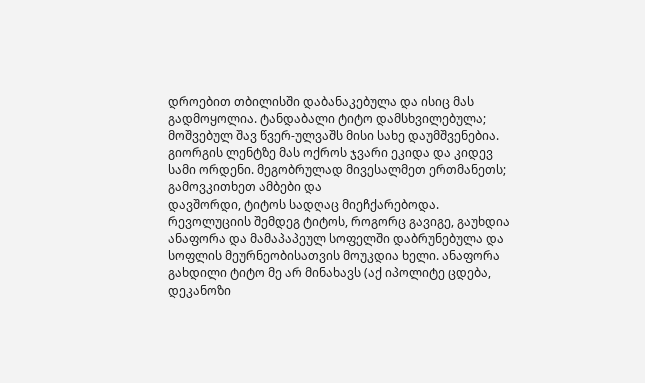დროებით თბილისში დაბანაკებულა და ისიც მას გადმოყოლია. ტანდაბალი ტიტო დამსხვილებულა; მოშვებულ შავ წვერ-ულვაშს მისი სახე დაუმშვენებია. გიორგის ლენტზე მას ოქროს ჯვარი ეკიდა და კიდევ სამი ორდენი. მეგობრულად მივესალმეთ ერთმანეთს; გამოვკითხეთ ამბები და
დავშორდი, ტიტოს სადღაც მიეჩქარებოდა. რევოლუციის შემდეგ ტიტოს, როგორც გავიგე, გაუხდია ანაფორა და მამაპაპეულ სოფელში დაბრუნებულა და სოფლის მეურნეობისათვის მოუკდია ხელი. ანაფორა გახდილი ტიტო მე არ მინახავს (აქ იპოლიტე ცდება, დეკანოზი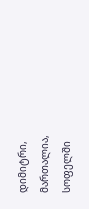დიმიტრი, მართალია, სოფელში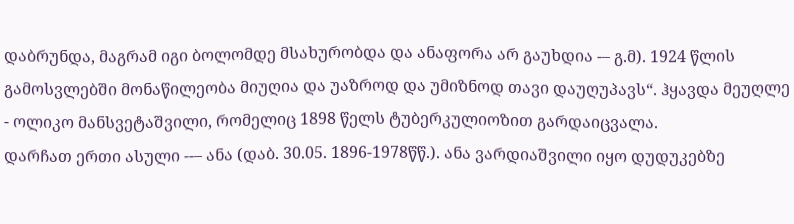დაბრუნდა, მაგრამ იგი ბოლომდე მსახურობდა და ანაფორა არ გაუხდია -– გ.მ). 1924 წლის გამოსვლებში მონაწილეობა მიუღია და უაზროდ და უმიზნოდ თავი დაუღუპავს“. ჰყავდა მეუღლე - ოლიკო მანსვეტაშვილი, რომელიც 1898 წელს ტუბერკულიოზით გარდაიცვალა.
დარჩათ ერთი ასული --– ანა (დაბ. 30.05. 1896-1978წწ.). ანა ვარდიაშვილი იყო დუდუკებზე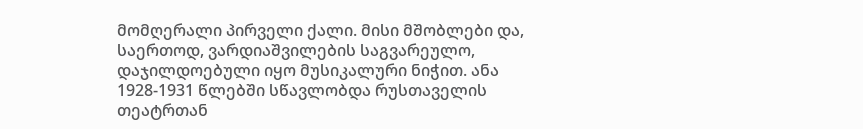მომღერალი პირველი ქალი. მისი მშობლები და, საერთოდ, ვარდიაშვილების საგვარეულო, დაჯილდოებული იყო მუსიკალური ნიჭით. ანა 1928-1931 წლებში სწავლობდა რუსთაველის თეატრთან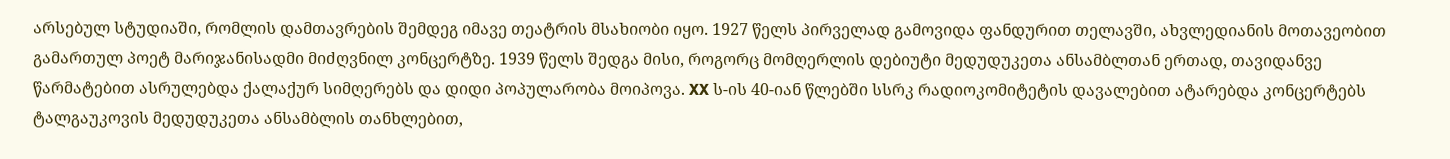არსებულ სტუდიაში, რომლის დამთავრების შემდეგ იმავე თეატრის მსახიობი იყო. 1927 წელს პირველად გამოვიდა ფანდურით თელავში, ახვლედიანის მოთავეობით გამართულ პოეტ მარიჯანისადმი მიძღვნილ კონცერტზე. 1939 წელს შედგა მისი, როგორც მომღერლის დებიუტი მედუდუკეთა ანსამბლთან ერთად, თავიდანვე წარმატებით ასრულებდა ქალაქურ სიმღერებს და დიდი პოპულარობა მოიპოვა. XX ს-ის 40-იან წლებში სსრკ რადიოკომიტეტის დავალებით ატარებდა კონცერტებს ტალგაუკოვის მედუდუკეთა ანსამბლის თანხლებით,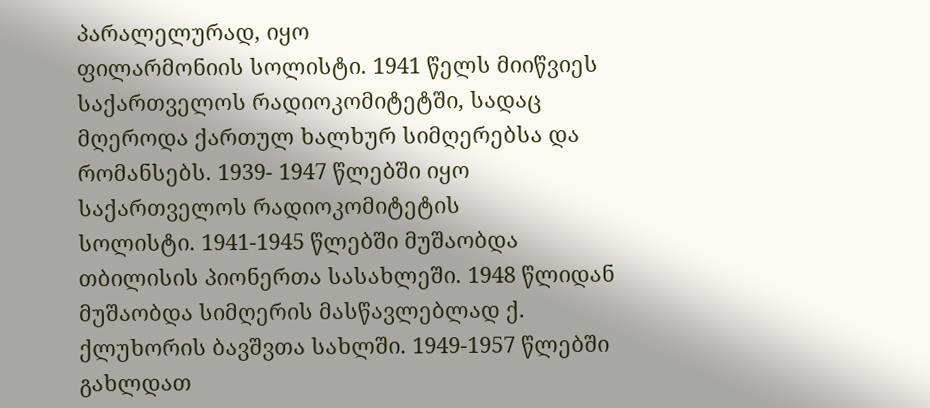პარალელურად, იყო
ფილარმონიის სოლისტი. 1941 წელს მიიწვიეს საქართველოს რადიოკომიტეტში, სადაც მღეროდა ქართულ ხალხურ სიმღერებსა და რომანსებს. 1939- 1947 წლებში იყო საქართველოს რადიოკომიტეტის
სოლისტი. 1941-1945 წლებში მუშაობდა თბილისის პიონერთა სასახლეში. 1948 წლიდან მუშაობდა სიმღერის მასწავლებლად ქ. ქლუხორის ბავშვთა სახლში. 1949-1957 წლებში გახლდათ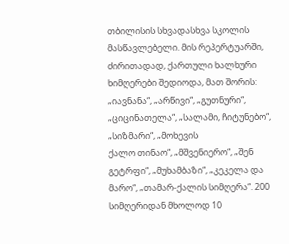თბილისის სხვადასხვა სკოლის მასწავლებელი. მის რეპერტუარში, ძირითადად, ქართული ხალხური ხიმღერები შედიოდა, მათ შორის: „იავნანა“, „არწივი“, „გუთნური“, „ციცინათელა“, „სალამი, ჩიტუნებო“, „სიზმარი“, „მოხევის
ქალო თინაო“, „მშვენიერო“, „შენ გეტრფი“, „მუხამბაზი“, „კეკელა და მარო“, „თამარ-ქალის სიმღერა“. 200 სიმღერიდან მხოლოდ 10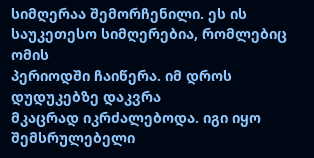სიმღერაა შემორჩენილი. ეს ის საუკეთესო სიმღერებია, რომლებიც ომის
პერიოდში ჩაიწერა. იმ დროს დუდუკებზე დაკვრა
მკაცრად იკრძალებოდა. იგი იყო შემსრულებელი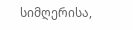სიმღერისა,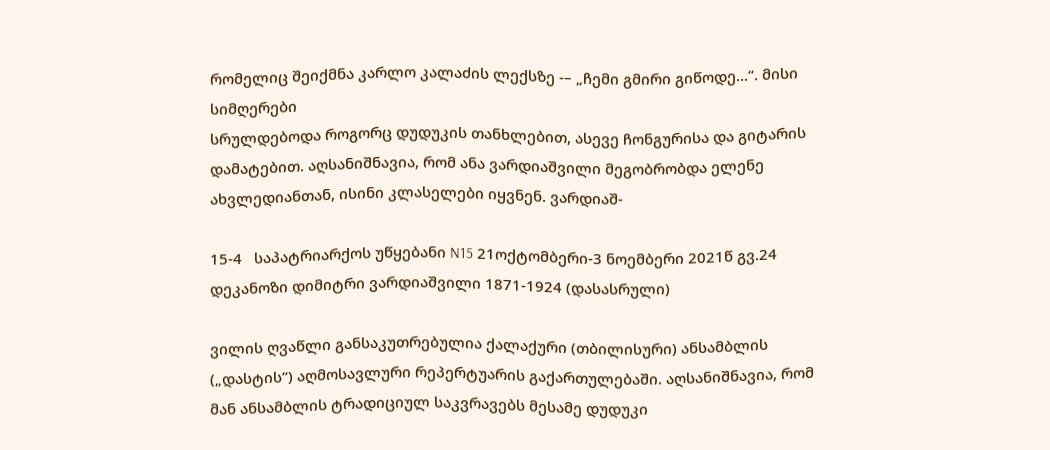რომელიც შეიქმნა კარლო კალაძის ლექსზე -– „ჩემი გმირი გიწოდე...“. მისი სიმღერები
სრულდებოდა როგორც დუდუკის თანხლებით, ასევე ჩონგურისა და გიტარის დამატებით. აღსანიშნავია, რომ ანა ვარდიაშვილი მეგობრობდა ელენე ახვლედიანთან, ისინი კლასელები იყვნენ. ვარდიაშ-

15-4   საპატრიარქოს უწყებანი N15 21ოქტომბერი-3 ნოემბერი 2021წ გვ.24
დეკანოზი დიმიტრი ვარდიაშვილი 1871-1924 (დასასრული)

ვილის ღვაწლი განსაკუთრებულია ქალაქური (თბილისური) ანსამბლის („დასტის“) აღმოსავლური რეპერტუარის გაქართულებაში. აღსანიშნავია, რომ  მან ანსამბლის ტრადიციულ საკვრავებს მესამე დუდუკი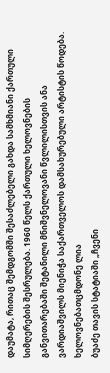დაუმატა, რითაც შემდგომში შესაძლებელი გახდა სამხმიანი ქართული სიმღერების შესრულება. 1960 წელს ქართული ხელოვნების განვითარებაში შეტანილი მნიშვნელოვანი წვლილისთვის ანა ვარდიაშვილს მიენიჭა საქართველოს დამსახურებული არტისტის წოდება. ხელოვნებათცმდონე ლია
ბუაძე თავის სტატიაში „ჩვენი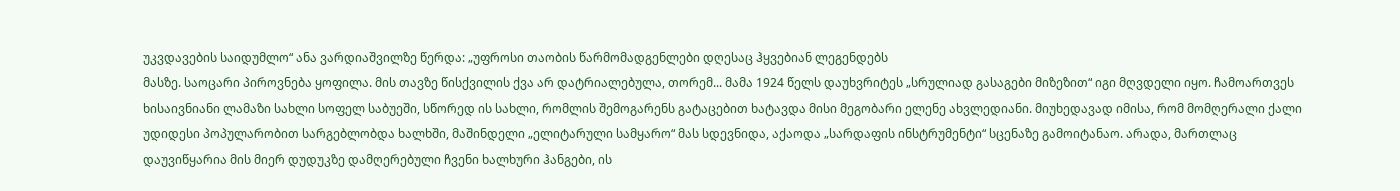უკვდავების საიდუმლო“ ანა ვარდიაშვილზე წერდა: „უფროსი თაობის წარმომადგენლები დღესაც ჰყვებიან ლეგენდებს
მასზე. საოცარი პიროვნება ყოფილა. მის თავზე წისქვილის ქვა არ დატრიალებულა, თორემ... მამა 1924 წელს დაუხვრიტეს „სრულიად გასაგები მიზეზით“ იგი მღვდელი იყო. ჩამოართვეს ხისაივნიანი ლამაზი სახლი სოფელ საბუეში, სწორედ ის სახლი, რომლის შემოგარენს გატაცებით ხატავდა მისი მეგობარი ელენე ახვლედიანი. მიუხედავად იმისა, რომ მომღერალი ქალი უდიდესი პოპულარობით სარგებლობდა ხალხში, მაშინდელი „ელიტარული სამყარო“ მას სდევნიდა, აქაოდა „სარდაფის ინსტრუმენტი“ სცენაზე გამოიტანაო. არადა, მართლაც დაუვიწყარია მის მიერ დუდუკზე დამღერებული ჩვენი ხალხური ჰანგები, ის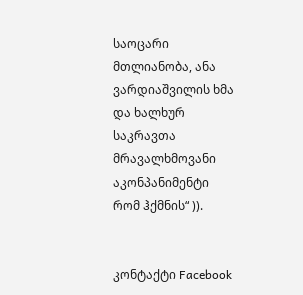საოცარი მთლიანობა, ანა ვარდიაშვილის ხმა და ხალხურ საკრავთა მრავალხმოვანი აკონპანიმენტი რომ ჰქმნის“ )).


კონტაქტი Facebook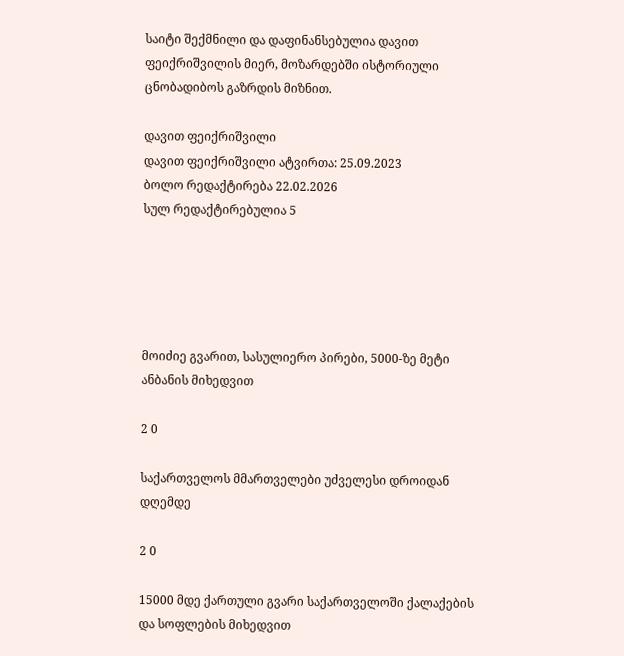საიტი შექმნილი და დაფინანსებულია დავით ფეიქრიშვილის მიერ, მოზარდებში ისტორიული ცნობადიბოს გაზრდის მიზნით.

დავით ფეიქრიშვილი
დავით ფეიქრიშვილი ატვირთა: 25.09.2023
ბოლო რედაქტირება 22.02.2026
სულ რედაქტირებულია 5





მოიძიე გვარით, სასულიერო პირები, 5000-ზე მეტი ანბანის მიხედვით

2 0

საქართველოს მმართველები უძველესი დროიდან დღემდე

2 0

15000 მდე ქართული გვარი საქართველოში ქალაქების და სოფლების მიხედვით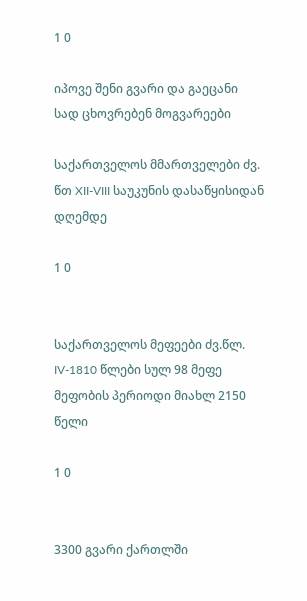1 0

იპოვე შენი გვარი და გაეცანი სად ცხოვრებენ მოგვარეები

საქართველოს მმართველები ძვ. წთ XII-VIII საუკუნის დასაწყისიდან დღემდე

1 0


საქართველოს მეფეები ძვ.წლ. IV-1810 წლები სულ 98 მეფე მეფობის პერიოდი მიახლ 2150 წელი

1 0


3300 გვარი ქართლში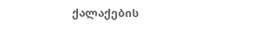ქალაქების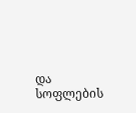და სოფლების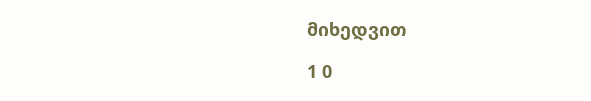მიხედვით

1 0